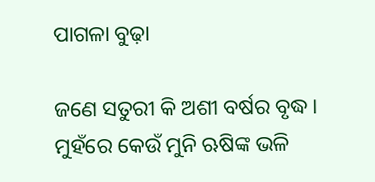ପାଗଳା ବୁଢ଼ା

ଜଣେ ସତୁରୀ କି ଅଶୀ ବର୍ଷର ବୃଦ୍ଧ। ମୁହଁରେ କେଉଁ ମୁନି ଋଷିଙ୍କ ଭଳି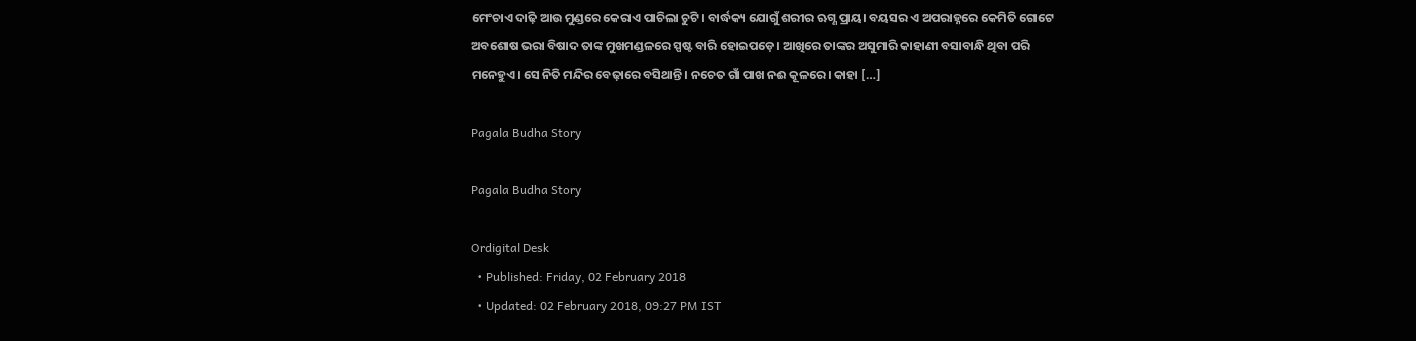ମେଂଚାଏ ଦାଢ଼ି ଆଉ ମୁଣ୍ଡରେ କେରାଏ ପାଚିଲା ଚୁଟି। ବାର୍ଦ୍ଧକ୍ୟ ଯୋଗୁଁ ଶରୀର ଋଗ୍ଣ ପ୍ରାୟ। ବୟସର ଏ ଅପରାହ୍ନରେ କେମିତି ଗୋଟେ ଅବଶୋଷ ଭରା ବିଷାଦ ତାଙ୍କ ମୁଖମଣ୍ଡଳରେ ସ୍ପଷ୍ଟ ବାରି ହୋଇପଡ଼େ। ଆଖିରେ ତାଙ୍କର ଅସୁମାରି କାହାଣୀ ବସାବାନ୍ଧି ଥିବା ପରି ମନେହୁଏ। ସେ ନିତି ମନ୍ଦିର ବେଢ଼ାରେ ବସିଥାନ୍ତି। ନଚେତ ଗାଁ ପାଖ ନଈ କୂଳରେ। କାହା […]

Pagala Budha Story

Pagala Budha Story

Ordigital Desk
  • Published: Friday, 02 February 2018
  • Updated: 02 February 2018, 09:27 PM IST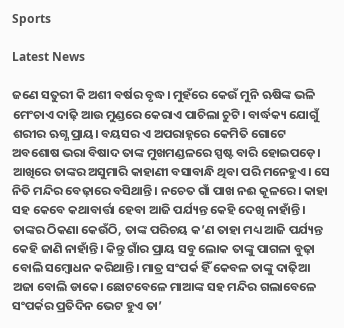Sports

Latest News

ଜଣେ ସତୁରୀ କି ଅଶୀ ବର୍ଷର ବୃଦ୍ଧ। ମୁହଁରେ କେଉଁ ମୁନି ଋଷିଙ୍କ ଭଳି ମେଂଚାଏ ଦାଢ଼ି ଆଉ ମୁଣ୍ଡରେ କେରାଏ ପାଚିଲା ଚୁଟି। ବାର୍ଦ୍ଧକ୍ୟ ଯୋଗୁଁ ଶରୀର ଋଗ୍ଣ ପ୍ରାୟ। ବୟସର ଏ ଅପରାହ୍ନରେ କେମିତି ଗୋଟେ ଅବଶୋଷ ଭରା ବିଷାଦ ତାଙ୍କ ମୁଖମଣ୍ଡଳରେ ସ୍ପଷ୍ଟ ବାରି ହୋଇପଡ଼େ। ଆଖିରେ ତାଙ୍କର ଅସୁମାରି କାହାଣୀ ବସାବାନ୍ଧି ଥିବା ପରି ମନେହୁଏ। ସେ ନିତି ମନ୍ଦିର ବେଢ଼ାରେ ବସିଥାନ୍ତି। ନଚେତ ଗାଁ ପାଖ ନଈ କୂଳରେ। କାହା ସହ କେବେ କଥାବାର୍ତ୍ତା ହେବା ଆଜି ପର୍ଯ୍ୟନ୍ତ କେହି ଦେଖି ନାହାଁନ୍ତି। ତାଙ୍କର ଠିକଣା କେଉଁଠି, ତାଙ୍କ ପରିଚୟ କ’ଣ ତାହା ମଧ୍ୟ ଆଜି ପର୍ଯ୍ୟନ୍ତ କେହି ଜାଣି ନାହାଁନ୍ତି। କିନ୍ତୁ ଗାଁର ପ୍ରାୟ ସବୁ ଲୋକ ତାଙ୍କୁ ପାଗଳା ବୁଢ଼ା ବୋଲି ସମ୍ୱୋଧନ କରିଥାନ୍ତି। ମାତ୍ର ସଂପର୍କ ହିଁ କେବଳ ତାଙ୍କୁ ଦାଢ଼ିଆ ଅଜା ବୋଲି ଡାକେ। ଛୋଟବେଳେ ମାଆଙ୍କ ସହ ମନ୍ଦିର ଗଲାବେଳେ ସଂପର୍କର ପ୍ରତିଦିନ ଭେଟ ହୁଏ ତା’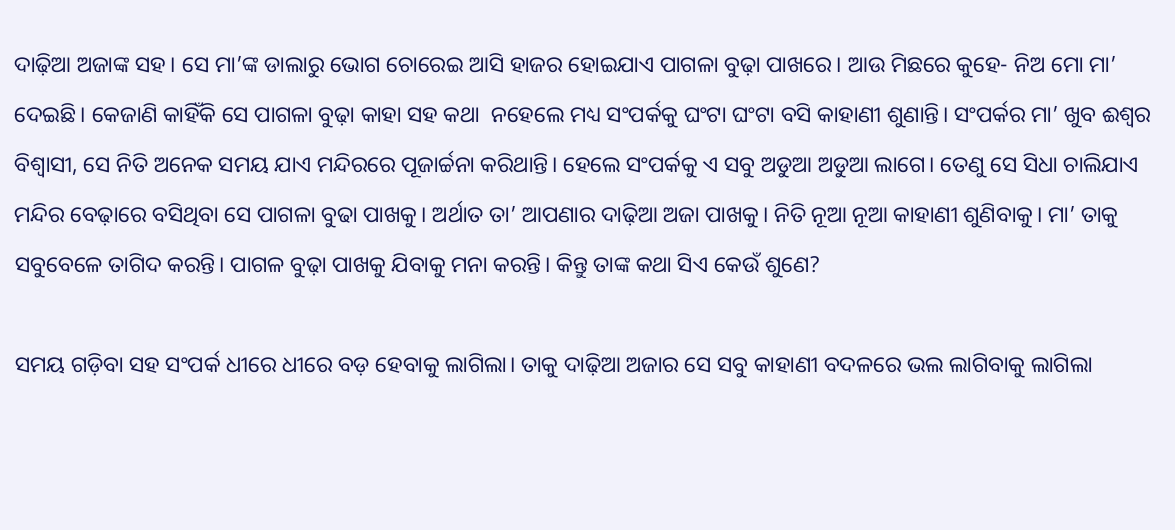ଦାଢ଼ିଆ ଅଜାଙ୍କ ସହ। ସେ ମା’ଙ୍କ ଡାଲାରୁ ଭୋଗ ଚୋରେଇ ଆସି ହାଜର ହୋଇଯାଏ ପାଗଳା ବୁଢ଼ା ପାଖରେ। ଆଉ ମିଛରେ କୁହେ- ନିଅ ମୋ ମା’ ଦେଇଛି। କେଜାଣି କାହିଁକି ସେ ପାଗଳା ବୁଢ଼ା କାହା ସହ କଥା  ନହେଲେ ମଧ୍ୟ ସଂପର୍କକୁ ଘଂଟା ଘଂଟା ବସି କାହାଣୀ ଶୁଣାନ୍ତି। ସଂପର୍କର ମା’ ଖୁବ‌ ଈଶ୍ୱର ବିଶ୍ୱାସୀ, ସେ ନିତି ଅନେକ ସମୟ ଯାଏ ମନ୍ଦିରରେ ପୂଜାର୍ଚ୍ଚନା କରିଥାନ୍ତି। ହେଲେ ସଂପର୍କକୁ ଏ ସବୁ ଅଡୁଆ ଅଡୁଆ ଲାଗେ। ତେଣୁ ସେ ସିଧା ଚାଲିଯାଏ ମନ୍ଦିର ବେଢ଼ାରେ ବସିଥିବା ସେ ପାଗଳା ବୁଢା ପାଖକୁ। ଅର୍ଥାତ‌ ତା’ ଆପଣାର ଦାଢ଼ିଆ ଅଜା ପାଖକୁ। ନିତି ନୂଆ ନୂଆ କାହାଣୀ ଶୁଣିବାକୁ। ମା’ ତାକୁ ସବୁବେଳେ ତାଗିଦ‌ କରନ୍ତି। ପାଗଳ ବୁଢ଼ା ପାଖକୁ ଯିବାକୁ ମନା କରନ୍ତି। କିନ୍ତୁ ତାଙ୍କ କଥା ସିଏ କେଉଁ ଶୁଣେ?

ସମୟ ଗଡ଼ିବା ସହ ସଂପର୍କ ଧୀରେ ଧୀରେ ବଡ଼ ହେବାକୁ ଲାଗିଲା। ତାକୁ ଦାଢ଼ିଆ ଅଜାର ସେ ସବୁ କାହାଣୀ ବଦଳରେ ଭଲ ଲାଗିବାକୁ ଲାଗିଲା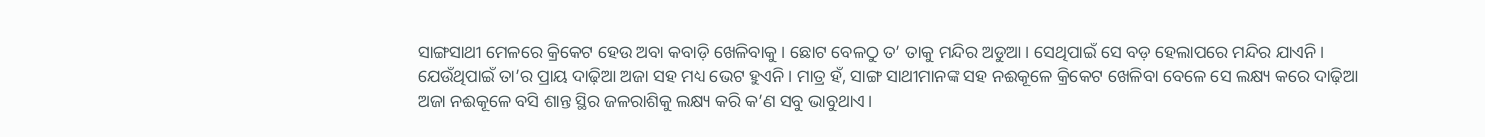ସାଙ୍ଗସାଥୀ ମେଳରେ କ୍ରିକେଟ‌ ହେଉ ଅବା କବାଡ଼ି ଖେଳିବାକୁ। ଛୋଟ ବେଳଠୁ ତ’ ତାକୁ ମନ୍ଦିର ଅଡୁଆ। ସେଥିପାଇଁ ସେ ବଡ଼ ହେଲାପରେ ମନ୍ଦିର ଯାଏନି। ଯେଉଁଥିପାଇଁ ତା’ର ପ୍ରାୟ ଦାଢ଼ିଆ ଅଜା ସହ ମଧ୍ୟ ଭେଟ ହୁଏନି। ମାତ୍ର ହଁ, ସାଙ୍ଗ ସାଥୀମାନଙ୍କ ସହ ନଈକୂଳେ କ୍ରିକେଟ‌ ଖେଳିବା ବେଳେ ସେ ଲକ୍ଷ୍ୟ କରେ ଦାଢ଼ିଆ ଅଜା ନଈକୂଳେ ବସି ଶାନ୍ତ ସ୍ଥିର ଜଳରାଶିକୁ ଲକ୍ଷ୍ୟ କରି କ’ଣ ସବୁ ଭାବୁଥାଏ।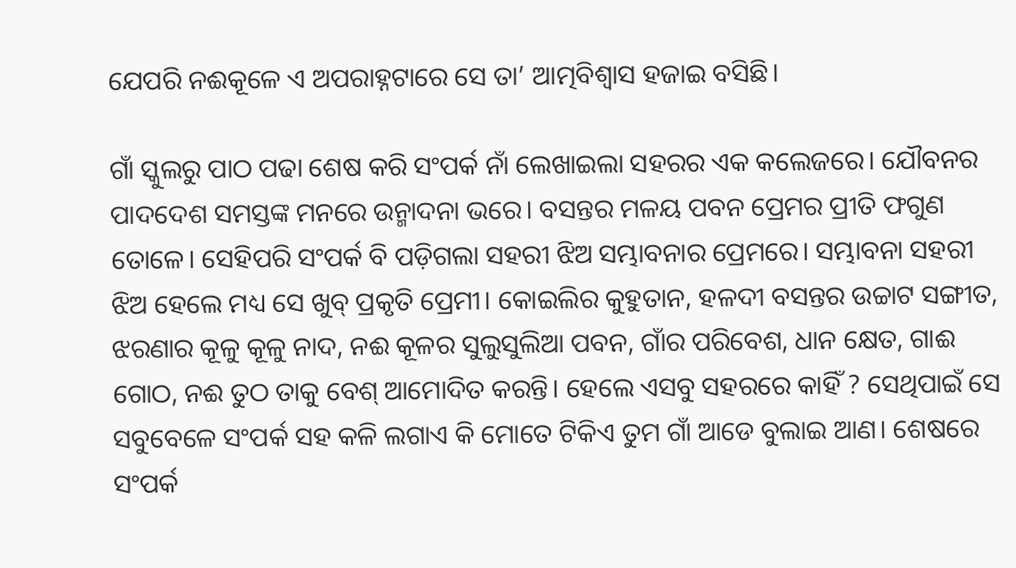ଯେପରି ନଈକୂଳେ ଏ ଅପରାହ୍ନଟାରେ ସେ ତା’ ଆତ୍ମବିଶ୍ୱାସ ହଜାଇ ବସିଛି।

ଗାଁ ସ୍କୁଲରୁ ପାଠ ପଢା ଶେଷ କରି ସଂପର୍କ ନାଁ ଲେଖାଇଲା ସହରର ଏକ କଲେଜରେ। ଯୌବନର ପାଦଦେଶ ସମସ୍ତଙ୍କ ମନରେ ଉନ୍ମାଦନା ଭରେ। ବସନ୍ତର ମଳୟ ପବନ ପ୍ରେମର ପ୍ରୀତି ଫଗୁଣ ତୋଳେ। ସେହିପରି ସଂପର୍କ ବି ପଡ଼ିଗଲା ସହରୀ ଝିଅ ସମ୍ଭାବନାର ପ୍ରେମରେ। ସମ୍ଭାବନା ସହରୀ ଝିଅ ହେଲେ ମଧ୍ୟ ସେ ଖୁବ୍ ପ୍ରକୃତି ପ୍ରେମୀ। କୋଇଲିର କୁହୁତାନ, ହଳଦୀ ବସନ୍ତର ଉଚ୍ଚାଟ ସଙ୍ଗୀତ, ଝରଣାର କୂଳୁ କୂଳୁ ନାଦ, ନଈ କୂଳର ସୁଲୁସୁଲିଆ ପବନ, ଗାଁର ପରିବେଶ, ଧାନ କ୍ଷେତ, ଗାଈ ଗୋଠ, ନଈ ତୁଠ ତାକୁ ବେଶ୍‌ ଆମୋଦିତ କରନ୍ତି। ହେଲେ ଏସବୁ ସହରରେ କାହିଁ ? ସେଥିପାଇଁ ସେ ସବୁବେଳେ ସଂପର୍କ ସହ କଳି ଲଗାଏ କି ମୋତେ ଟିକିଏ ତୁମ ଗାଁ ଆଡେ ବୁଲାଇ ଆଣ। ଶେଷରେ ସଂପର୍କ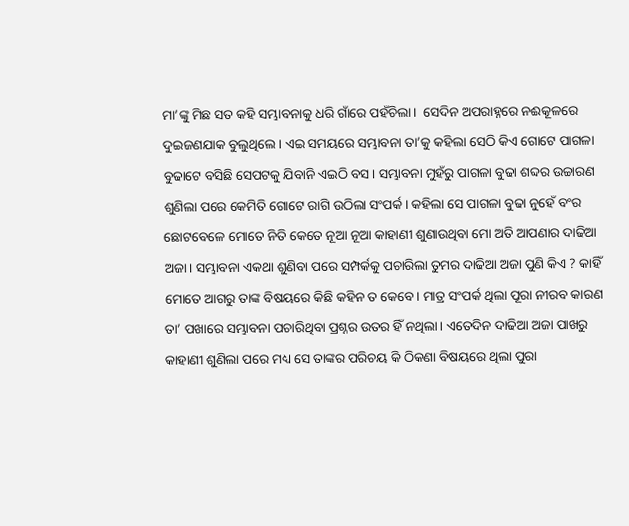ମା’ଙ୍କୁ ମିଛ ସତ କହି ସମ୍ଭାବନାକୁ ଧରି ଗାଁରେ ପହଁଚିଲା।  ସେଦିନ ଅପରାହ୍ନରେ ନଈକୂଳରେ ଦୁଇଜଣଯାକ ବୁଲୁଥିଲେ। ଏଇ ସମୟରେ ସମ୍ଭାବନା ତା’କୁ କହିଲା ସେଠି କିଏ ଗୋଟେ ପାଗଳା ବୁଢାଟେ ବସିଛି ସେପଟକୁ ଯିବାନି ଏଇଠି ବସ। ସମ୍ଭାବନା ମୁହଁରୁ ପାଗଳା ବୁଢା ଶବ୍ଦର ଉଚ୍ଚାରଣ ଶୁଣିଲା ପରେ କେମିତି ଗୋଟେ ରାଗି ଉଠିଲା ସଂପର୍କ। କହିଲା ସେ ପାଗଳା ବୁଢା ନୁହେଁ ବଂର ଛୋଟବେଳେ ମୋତେ ନିତି କେତେ ନୂଆ ନୂଆ କାହାଣୀ ଶୁଣାଉଥିବା ମୋ ଅତି ଆପଣାର ଦାଢିଆ ଅଜା। ସମ୍ଭାବନା ଏକଥା ଶୁଣିବା ପରେ ସମ୍ପର୍କକୁ ପଚାରିଲା ତୁମର ଦାଢିଆ ଅଜା ପୁଣି କିଏ ? କାହିଁ  ମୋତେ ଆଗରୁ ତାଙ୍କ ବିଷୟରେ କିଛି କହିନ ତ କେବେ। ମାତ୍ର ସଂପର୍କ ଥିଲା ପୂରା ନୀରବ କାରଣ ତା’ ପଖାରେ ସମ୍ଭାବନା ପଚାରିଥିବା ପ୍ରଶ୍ନର ଉତର ହିଁ ନଥିଲା। ଏତେଦିନ ଦାଢିଆ ଅଜା ପାଖରୁ କାହାଣୀ ଶୁଣିଲା ପରେ ମଧ୍ୟ ସେ ତାଙ୍କର ପରିଚୟ କି ଠିକଣା ବିଷୟରେ ଥିଲା ପୁରା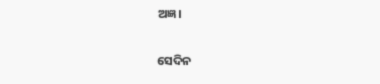ଅଜ୍ଞ।

ସେଦିନ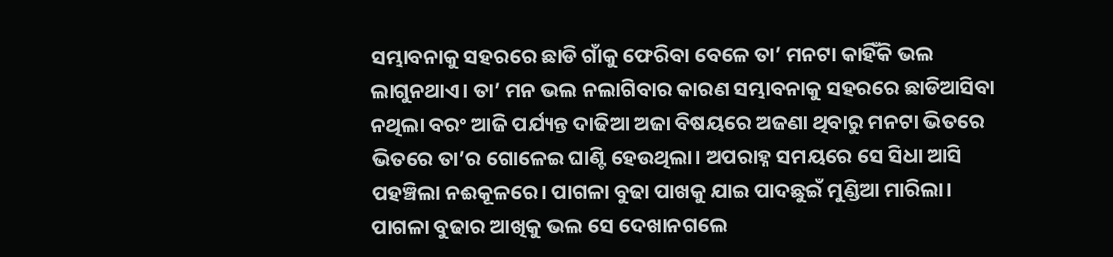ସମ୍ଭାବନାକୁ ସହରରେ ଛାଡି ଗାଁକୁ ଫେରିବା ବେଳେ ତା’ ମନଟା କାହିଁକି ଭଲ ଲାଗୁନଥାଏ। ତା’ ମନ ଭଲ ନଲାଗିବାର କାରଣ ସମ୍ଭାବନାକୁ ସହରରେ ଛାଡିଆସିବା ନଥିଲା ବରଂ ଆଜି ପର୍ଯ୍ୟନ୍ତ ଦାଢିଆ ଅଜା ବିଷୟରେ ଅଜଣା ଥିବାରୁ ମନଟା ଭିତରେ ଭିତରେ ତା’ର ଗୋଳେଇ ଘାଣ୍ଟି ହେଉଥିଲା। ଅପରାହ୍ନ ସମୟରେ ସେ ସିଧା ଆସି ପହଞ୍ଚିଲା ନଈକୂଳରେ। ପାଗଳା ବୁଢା ପାଖକୁ ଯାଇ ପାଦଛୁଇଁ ମୁଣ୍ଡିଆ ମାରିଲା। ପାଗଳା ବୁଢାର ଆଖିକୁ ଭଲ ସେ ଦେଖାନଗଲେ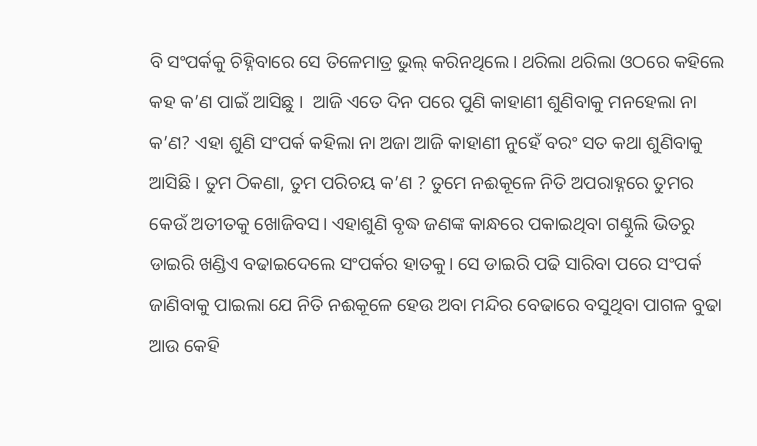ବି ସଂପର୍କକୁ ଚିହ୍ନିବାରେ ସେ ତିଳେମାତ୍ର ଭୁଲ୍‌ କରିନଥିଲେ। ଥରିଲା ଥରିଲା ଓଠରେ କହିଲେ କହ କ’ଣ ପାଇଁ ଆସିଛୁ ।  ଆଜି ଏତେ ଦିନ ପରେ ପୁଣି କାହାଣୀ ଶୁଣିବାକୁ ମନହେଲା ନା କ’ଣ? ଏହା ଶୁଣି ସଂପର୍କ କହିଲା ନା ଅଜା ଆଜି କାହାଣୀ ନୁହେଁ ବରଂ ସତ କଥା ଶୁଣିବାକୁ ଆସିଛି। ତୁମ ଠିକଣା, ତୁମ ପରିଚୟ କ’ଣ ? ତୁମେ ନଈକୂଳେ ନିତି ଅପରାହ୍ନରେ ତୁମର କେଉଁ ଅତୀତକୁ ଖୋଜିବସ। ଏହାଶୁଣି ବୃଦ୍ଧ ଜଣଙ୍କ କାନ୍ଧରେ ପକାଇଥିବା ଗଣ୍ଠୁଲି ଭିତରୁ ଡାଇରି ଖଣ୍ଡିଏ ବଢାଇଦେଲେ ସଂପର୍କର ହାତକୁ। ସେ ଡାଇରି ପଢି ସାରିବା ପରେ ସଂପର୍କ ଜାଣିବାକୁ ପାଇଲା ଯେ ନିତି ନଈକୂଳେ ହେଉ ଅବା ମନ୍ଦିର ବେଢାରେ ବସୁଥିବା ପାଗଳ ବୁଢା ଆଉ କେହି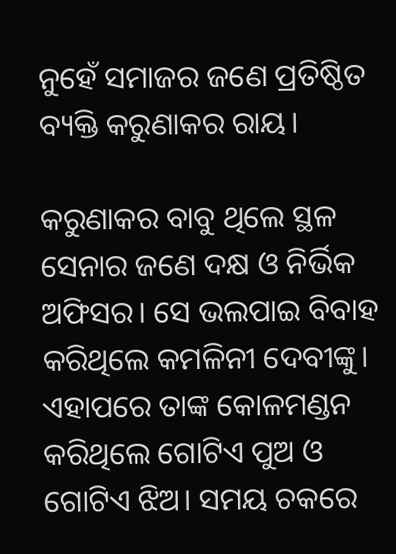ନୁହେଁ ସମାଜର ଜଣେ ପ୍ରତିଷ୍ଠିତ ବ୍ୟକ୍ତି କରୁଣାକର ରାୟ।

କରୁଣାକର ବାବୁ ଥିଲେ ସ୍ଥଳ ସେନାର ଜଣେ ଦକ୍ଷ ଓ ନିର୍ଭିକ ଅଫିସର। ସେ ଭଲପାଇ ବିବାହ କରିଥିଲେ କମଳିନୀ ଦେବୀଙ୍କୁ। ଏହାପରେ ତାଙ୍କ କୋଳମଣ୍ଡନ କରିଥିଲେ ଗୋଟିଏ ପୁଅ ଓ ଗୋଟିଏ ଝିଅ। ସମୟ ଚକରେ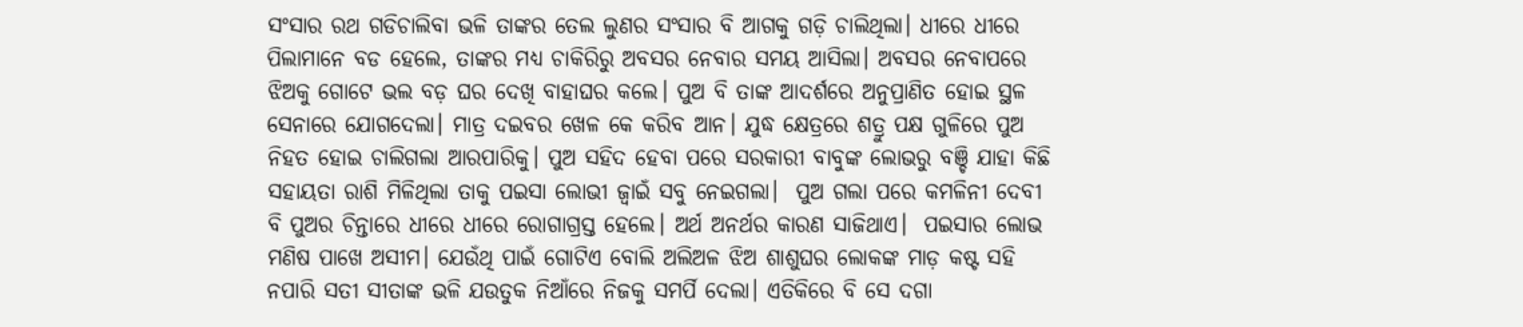ସଂସାର ରଥ ଗଡିଚାଲିବା ଭଳି ତାଙ୍କର ତେଲ ଲୁଣର ସଂସାର ବି ଆଗକୁ ଗଡ଼ି ଚାଲିଥିଲା। ଧୀରେ ଧୀରେ ପିଲାମାନେ ବଡ ହେଲେ, ତାଙ୍କର ମଧ୍ୟ ଚାକିରିରୁ ଅବସର ନେବାର ସମୟ ଆସିଲା। ଅବସର ନେବାପରେ ଝିଅକୁ ଗୋଟେ ଭଲ ବଡ଼ ଘର ଦେଖି ବାହାଘର କଲେ। ପୁଅ ବି ତାଙ୍କ ଆଦର୍ଶରେ ଅନୁପ୍ରାଣିତ ହୋଇ ସ୍ଥଳ ସେନାରେ ଯୋଗଦେଲା। ମାତ୍ର ଦଇବର ଖେଳ କେ କରିବ ଆନ। ଯୁଦ୍ଧ କ୍ଷେତ୍ରରେ ଶତ୍ରୁ ପକ୍ଷ ଗୁଳିରେ ପୁଅ ନିହତ ହୋଇ ଚାଲିଗଲା ଆରପାରିକୁ। ପୁଅ ସହିଦ ହେବା ପରେ ସରକାରୀ ବାବୁଙ୍କ ଲୋଭରୁ ବଞ୍ଚି ଯାହା କିଛି ସହାୟତା ରାଶି ମିଳିଥିଲା ତାକୁ ପଇସା ଲୋଭୀ ଜ୍ୱାଇଁ ସବୁ ନେଇଗଲା।  ପୁଅ ଗଲା ପରେ କମଳିନୀ ଦେବୀ ବି ପୁଅର ଚିନ୍ତାରେ ଧୀରେ ଧୀରେ ରୋଗାଗ୍ରସ୍ତ ହେଲେ। ଅର୍ଥ ଅନର୍ଥର କାରଣ ସାଜିଥାଏ।  ପଇସାର ଲୋଭ ମଣିଷ ପାଖେ ଅସୀମ। ଯେଉଁଥି ପାଇଁ ଗୋଟିଏ ବୋଲି ଅଲିଅଳ ଝିଅ ଶାଶୁଘର ଲୋକଙ୍କ ମାଡ଼ କଷ୍ଟ ସହି ନପାରି ସତୀ ସୀତାଙ୍କ ଭଳି ଯଉତୁକ ନିଆଁରେ ନିଜକୁ ସମର୍ପି ଦେଲା। ଏତିକିରେ ବି ସେ ଦଗା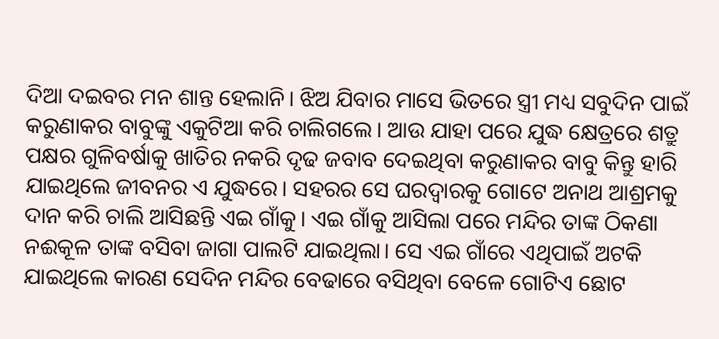ଦିଆ ଦଇବର ମନ ଶାନ୍ତ ହେଲାନି। ଝିଅ ଯିବାର ମାସେ ଭିତରେ ସ୍ତ୍ରୀ ମଧ୍ୟ ସବୁଦିନ ପାଇଁ କରୁଣାକର ବାବୁଙ୍କୁ ଏକୁଟିଆ କରି ଚାଲିଗଲେ। ଆଉ ଯାହା ପରେ ଯୁଦ୍ଧ କ୍ଷେତ୍ରରେ ଶତ୍ରୁ ପକ୍ଷର ଗୁଳିବର୍ଷାକୁ ଖାତିର ନକରି ଦୃଢ ଜବାବ ଦେଇଥିବା କରୁଣାକର ବାବୁ କିନ୍ତୁ ହାରି ଯାଇଥିଲେ ଜୀବନର ଏ ଯୁଦ୍ଧରେ। ସହରର ସେ ଘରଦ୍ୱାରକୁ ଗୋଟେ ଅନାଥ ଆଶ୍ରମକୁ ଦାନ କରି ଚାଲି ଆସିଛନ୍ତି ଏଇ ଗାଁକୁ। ଏଇ ଗାଁକୁ ଆସିଲା ପରେ ମନ୍ଦିର ତାଙ୍କ ଠିକଣା ନଈକୂଳ ତାଙ୍କ ବସିବା ଜାଗା ପାଲଟି ଯାଇଥିଲା। ସେ ଏଇ ଗାଁରେ ଏଥିପାଇଁ ଅଟକି ଯାଇଥିଲେ କାରଣ ସେଦିନ ମନ୍ଦିର ବେଢାରେ ବସିଥିବା ବେଳେ ଗୋଟିଏ ଛୋଟ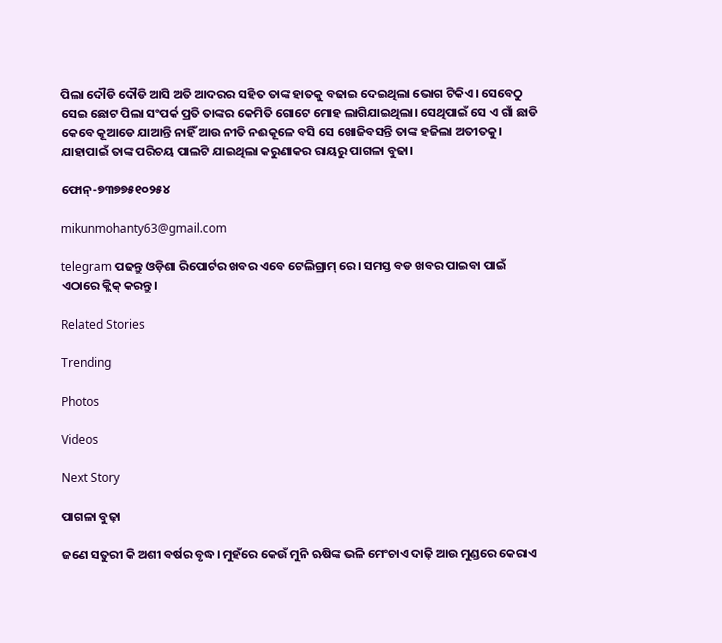ପିଲା ଦୌଡି ଦୌଡି ଆସି ଅତି ଆଦରର ସହିତ ତାଙ୍କ ହାତକୁ ବଢାଇ ଦେଇଥିଲା ଭୋଗ ଟିକିଏ। ସେବେଠୁ ସେଇ ଛୋଟ ପିଲା ସଂପର୍କ ପ୍ରତି ତାଙ୍କର କେମିତି ଗୋଟେ ମୋହ ଲାଗିଯାଇଥିଲା। ସେଥିପାଇଁ ସେ ଏ ଗାଁ ଛାଡି କେବେ କୂଆଡେ ଯାଆନ୍ତି ନାହିଁ ଆଉ ନୀତି ନଈକୂଳେ ବସି ସେ ଖୋଜିବସନ୍ତି ତାଙ୍କ ହଜିଲା ଅତୀତକୁ। ଯାହାପାଇଁ ତାଙ୍କ ପରିଚୟ ପାଲଟି ଯାଇଥିଲା କରୁଣାକର ରାୟରୁ ପାଗଳା ବୁଢା।

ଫୋନ୍-୭୩୭୭୫୧୦୨୫୪

mikunmohanty63@gmail.com

telegram ପଢନ୍ତୁ ଓଡ଼ିଶା ରିପୋର୍ଟର ଖବର ଏବେ ଟେଲିଗ୍ରାମ୍ ରେ। ସମସ୍ତ ବଡ ଖବର ପାଇବା ପାଇଁ ଏଠାରେ କ୍ଲିକ୍ କରନ୍ତୁ।

Related Stories

Trending

Photos

Videos

Next Story

ପାଗଳା ବୁଢ଼ା

ଜଣେ ସତୁରୀ କି ଅଶୀ ବର୍ଷର ବୃଦ୍ଧ। ମୁହଁରେ କେଉଁ ମୁନି ଋଷିଙ୍କ ଭଳି ମେଂଚାଏ ଦାଢ଼ି ଆଉ ମୁଣ୍ଡରେ କେରାଏ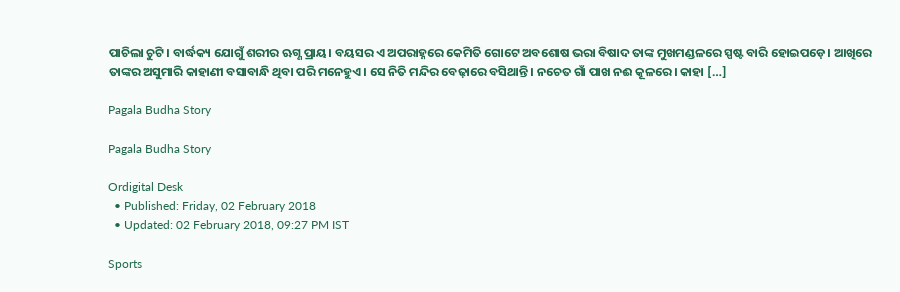ପାଚିଲା ଚୁଟି। ବାର୍ଦ୍ଧକ୍ୟ ଯୋଗୁଁ ଶରୀର ଋଗ୍ଣ ପ୍ରାୟ। ବୟସର ଏ ଅପରାହ୍ନରେ କେମିତି ଗୋଟେ ଅବଶୋଷ ଭରା ବିଷାଦ ତାଙ୍କ ମୁଖମଣ୍ଡଳରେ ସ୍ପଷ୍ଟ ବାରି ହୋଇପଡ଼େ। ଆଖିରେ ତାଙ୍କର ଅସୁମାରି କାହାଣୀ ବସାବାନ୍ଧି ଥିବା ପରି ମନେହୁଏ। ସେ ନିତି ମନ୍ଦିର ବେଢ଼ାରେ ବସିଥାନ୍ତି। ନଚେତ ଗାଁ ପାଖ ନଈ କୂଳରେ। କାହା […]

Pagala Budha Story

Pagala Budha Story

Ordigital Desk
  • Published: Friday, 02 February 2018
  • Updated: 02 February 2018, 09:27 PM IST

Sports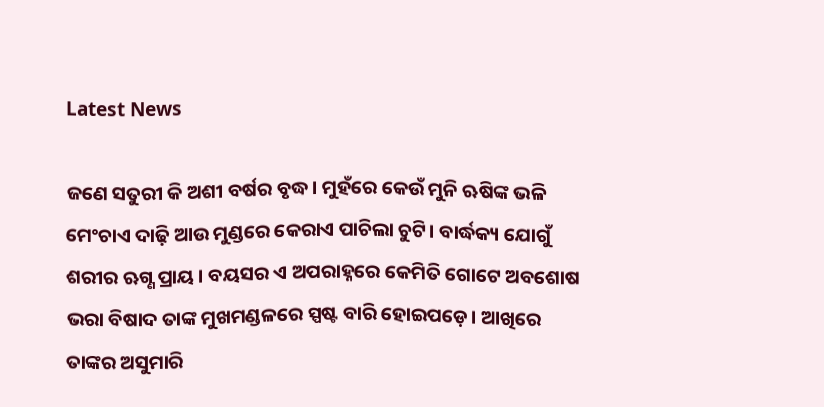Latest News

ଜଣେ ସତୁରୀ କି ଅଶୀ ବର୍ଷର ବୃଦ୍ଧ। ମୁହଁରେ କେଉଁ ମୁନି ଋଷିଙ୍କ ଭଳି ମେଂଚାଏ ଦାଢ଼ି ଆଉ ମୁଣ୍ଡରେ କେରାଏ ପାଚିଲା ଚୁଟି। ବାର୍ଦ୍ଧକ୍ୟ ଯୋଗୁଁ ଶରୀର ଋଗ୍ଣ ପ୍ରାୟ। ବୟସର ଏ ଅପରାହ୍ନରେ କେମିତି ଗୋଟେ ଅବଶୋଷ ଭରା ବିଷାଦ ତାଙ୍କ ମୁଖମଣ୍ଡଳରେ ସ୍ପଷ୍ଟ ବାରି ହୋଇପଡ଼େ। ଆଖିରେ ତାଙ୍କର ଅସୁମାରି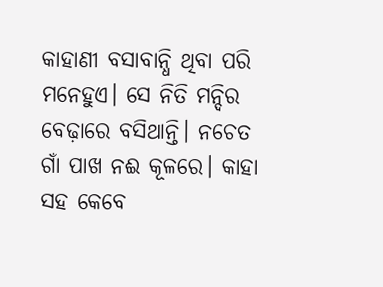କାହାଣୀ ବସାବାନ୍ଧି ଥିବା ପରି ମନେହୁଏ। ସେ ନିତି ମନ୍ଦିର ବେଢ଼ାରେ ବସିଥାନ୍ତି। ନଚେତ ଗାଁ ପାଖ ନଈ କୂଳରେ। କାହା ସହ କେବେ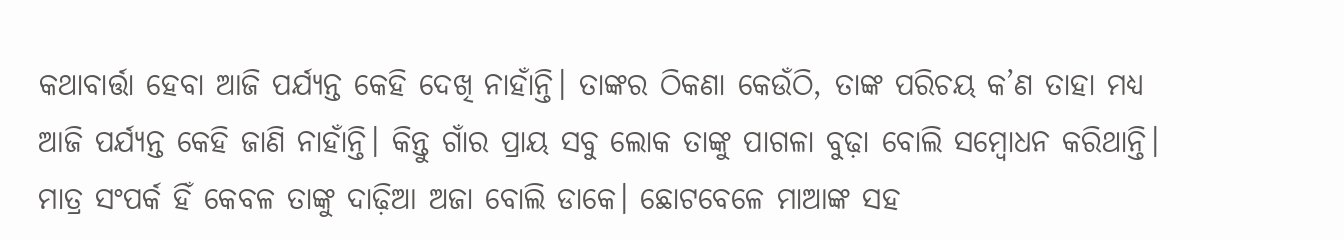କଥାବାର୍ତ୍ତା ହେବା ଆଜି ପର୍ଯ୍ୟନ୍ତ କେହି ଦେଖି ନାହାଁନ୍ତି। ତାଙ୍କର ଠିକଣା କେଉଁଠି, ତାଙ୍କ ପରିଚୟ କ’ଣ ତାହା ମଧ୍ୟ ଆଜି ପର୍ଯ୍ୟନ୍ତ କେହି ଜାଣି ନାହାଁନ୍ତି। କିନ୍ତୁ ଗାଁର ପ୍ରାୟ ସବୁ ଲୋକ ତାଙ୍କୁ ପାଗଳା ବୁଢ଼ା ବୋଲି ସମ୍ୱୋଧନ କରିଥାନ୍ତି। ମାତ୍ର ସଂପର୍କ ହିଁ କେବଳ ତାଙ୍କୁ ଦାଢ଼ିଆ ଅଜା ବୋଲି ଡାକେ। ଛୋଟବେଳେ ମାଆଙ୍କ ସହ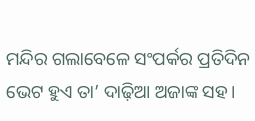ମନ୍ଦିର ଗଲାବେଳେ ସଂପର୍କର ପ୍ରତିଦିନ ଭେଟ ହୁଏ ତା’ ଦାଢ଼ିଆ ଅଜାଙ୍କ ସହ।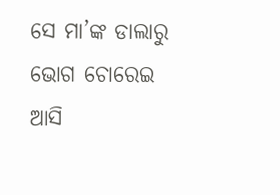ସେ ମା’ଙ୍କ ଡାଲାରୁ ଭୋଗ ଚୋରେଇ ଆସି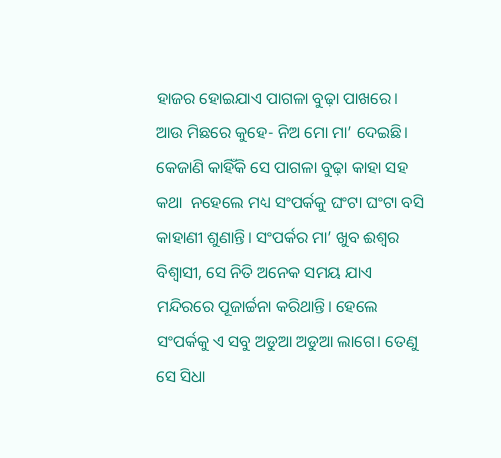ହାଜର ହୋଇଯାଏ ପାଗଳା ବୁଢ଼ା ପାଖରେ। ଆଉ ମିଛରେ କୁହେ- ନିଅ ମୋ ମା’ ଦେଇଛି। କେଜାଣି କାହିଁକି ସେ ପାଗଳା ବୁଢ଼ା କାହା ସହ କଥା  ନହେଲେ ମଧ୍ୟ ସଂପର୍କକୁ ଘଂଟା ଘଂଟା ବସି କାହାଣୀ ଶୁଣାନ୍ତି। ସଂପର୍କର ମା’ ଖୁବ‌ ଈଶ୍ୱର ବିଶ୍ୱାସୀ, ସେ ନିତି ଅନେକ ସମୟ ଯାଏ ମନ୍ଦିରରେ ପୂଜାର୍ଚ୍ଚନା କରିଥାନ୍ତି। ହେଲେ ସଂପର୍କକୁ ଏ ସବୁ ଅଡୁଆ ଅଡୁଆ ଲାଗେ। ତେଣୁ ସେ ସିଧା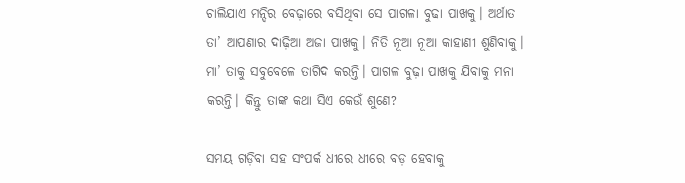ଚାଲିଯାଏ ମନ୍ଦିର ବେଢ଼ାରେ ବସିଥିବା ସେ ପାଗଳା ବୁଢା ପାଖକୁ। ଅର୍ଥାତ‌ ତା’ ଆପଣାର ଦାଢ଼ିଆ ଅଜା ପାଖକୁ। ନିତି ନୂଆ ନୂଆ କାହାଣୀ ଶୁଣିବାକୁ। ମା’ ତାକୁ ସବୁବେଳେ ତାଗିଦ‌ କରନ୍ତି। ପାଗଳ ବୁଢ଼ା ପାଖକୁ ଯିବାକୁ ମନା କରନ୍ତି। କିନ୍ତୁ ତାଙ୍କ କଥା ସିଏ କେଉଁ ଶୁଣେ?

ସମୟ ଗଡ଼ିବା ସହ ସଂପର୍କ ଧୀରେ ଧୀରେ ବଡ଼ ହେବାକୁ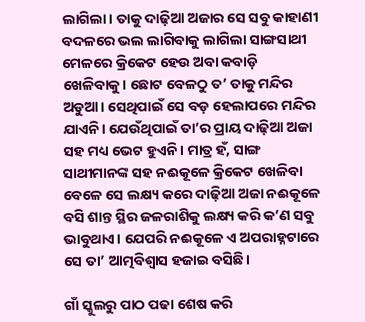ଲାଗିଲା। ତାକୁ ଦାଢ଼ିଆ ଅଜାର ସେ ସବୁ କାହାଣୀ ବଦଳରେ ଭଲ ଲାଗିବାକୁ ଲାଗିଲା ସାଙ୍ଗସାଥୀ ମେଳରେ କ୍ରିକେଟ‌ ହେଉ ଅବା କବାଡ଼ି ଖେଳିବାକୁ। ଛୋଟ ବେଳଠୁ ତ’ ତାକୁ ମନ୍ଦିର ଅଡୁଆ। ସେଥିପାଇଁ ସେ ବଡ଼ ହେଲାପରେ ମନ୍ଦିର ଯାଏନି। ଯେଉଁଥିପାଇଁ ତା’ର ପ୍ରାୟ ଦାଢ଼ିଆ ଅଜା ସହ ମଧ୍ୟ ଭେଟ ହୁଏନି। ମାତ୍ର ହଁ, ସାଙ୍ଗ ସାଥୀମାନଙ୍କ ସହ ନଈକୂଳେ କ୍ରିକେଟ‌ ଖେଳିବା ବେଳେ ସେ ଲକ୍ଷ୍ୟ କରେ ଦାଢ଼ିଆ ଅଜା ନଈକୂଳେ ବସି ଶାନ୍ତ ସ୍ଥିର ଜଳରାଶିକୁ ଲକ୍ଷ୍ୟ କରି କ’ଣ ସବୁ ଭାବୁଥାଏ। ଯେପରି ନଈକୂଳେ ଏ ଅପରାହ୍ନଟାରେ ସେ ତା’ ଆତ୍ମବିଶ୍ୱାସ ହଜାଇ ବସିଛି।

ଗାଁ ସ୍କୁଲରୁ ପାଠ ପଢା ଶେଷ କରି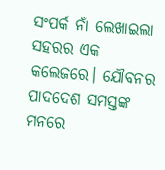ସଂପର୍କ ନାଁ ଲେଖାଇଲା ସହରର ଏକ କଲେଜରେ। ଯୌବନର ପାଦଦେଶ ସମସ୍ତଙ୍କ ମନରେ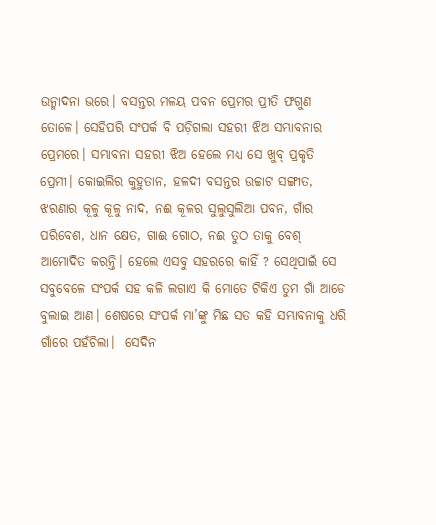ଉନ୍ମାଦନା ଭରେ। ବସନ୍ତର ମଳୟ ପବନ ପ୍ରେମର ପ୍ରୀତି ଫଗୁଣ ତୋଳେ। ସେହିପରି ସଂପର୍କ ବି ପଡ଼ିଗଲା ସହରୀ ଝିଅ ସମ୍ଭାବନାର ପ୍ରେମରେ। ସମ୍ଭାବନା ସହରୀ ଝିଅ ହେଲେ ମଧ୍ୟ ସେ ଖୁବ୍ ପ୍ରକୃତି ପ୍ରେମୀ। କୋଇଲିର କୁହୁତାନ, ହଳଦୀ ବସନ୍ତର ଉଚ୍ଚାଟ ସଙ୍ଗୀତ, ଝରଣାର କୂଳୁ କୂଳୁ ନାଦ, ନଈ କୂଳର ସୁଲୁସୁଲିଆ ପବନ, ଗାଁର ପରିବେଶ, ଧାନ କ୍ଷେତ, ଗାଈ ଗୋଠ, ନଈ ତୁଠ ତାକୁ ବେଶ୍‌ ଆମୋଦିତ କରନ୍ତି। ହେଲେ ଏସବୁ ସହରରେ କାହିଁ ? ସେଥିପାଇଁ ସେ ସବୁବେଳେ ସଂପର୍କ ସହ କଳି ଲଗାଏ କି ମୋତେ ଟିକିଏ ତୁମ ଗାଁ ଆଡେ ବୁଲାଇ ଆଣ। ଶେଷରେ ସଂପର୍କ ମା’ଙ୍କୁ ମିଛ ସତ କହି ସମ୍ଭାବନାକୁ ଧରି ଗାଁରେ ପହଁଚିଲା।  ସେଦିନ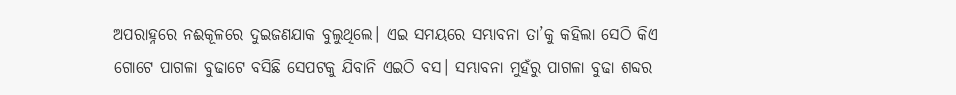ଅପରାହ୍ନରେ ନଈକୂଳରେ ଦୁଇଜଣଯାକ ବୁଲୁଥିଲେ। ଏଇ ସମୟରେ ସମ୍ଭାବନା ତା’କୁ କହିଲା ସେଠି କିଏ ଗୋଟେ ପାଗଳା ବୁଢାଟେ ବସିଛି ସେପଟକୁ ଯିବାନି ଏଇଠି ବସ। ସମ୍ଭାବନା ମୁହଁରୁ ପାଗଳା ବୁଢା ଶବ୍ଦର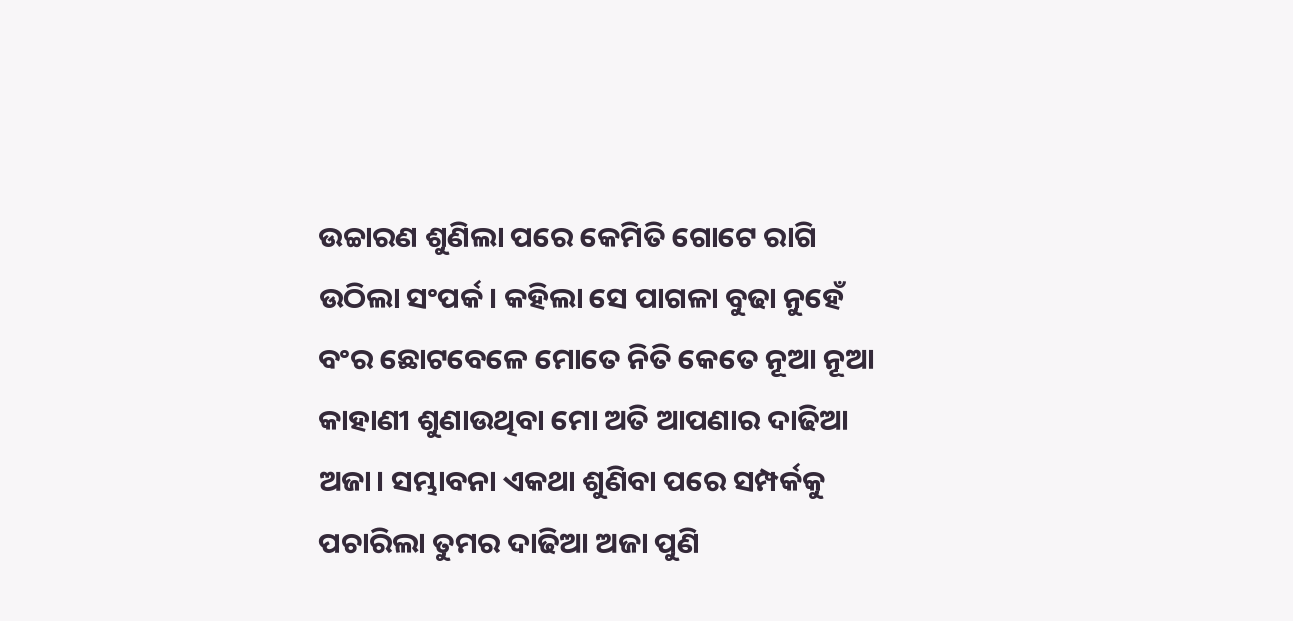ଉଚ୍ଚାରଣ ଶୁଣିଲା ପରେ କେମିତି ଗୋଟେ ରାଗି ଉଠିଲା ସଂପର୍କ। କହିଲା ସେ ପାଗଳା ବୁଢା ନୁହେଁ ବଂର ଛୋଟବେଳେ ମୋତେ ନିତି କେତେ ନୂଆ ନୂଆ କାହାଣୀ ଶୁଣାଉଥିବା ମୋ ଅତି ଆପଣାର ଦାଢିଆ ଅଜା। ସମ୍ଭାବନା ଏକଥା ଶୁଣିବା ପରେ ସମ୍ପର୍କକୁ ପଚାରିଲା ତୁମର ଦାଢିଆ ଅଜା ପୁଣି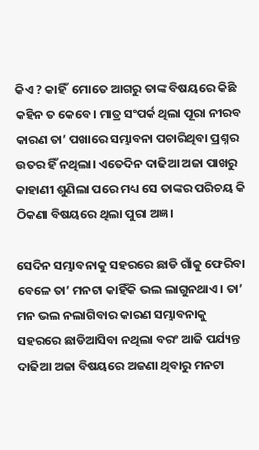କିଏ ? କାହିଁ  ମୋତେ ଆଗରୁ ତାଙ୍କ ବିଷୟରେ କିଛି କହିନ ତ କେବେ। ମାତ୍ର ସଂପର୍କ ଥିଲା ପୂରା ନୀରବ କାରଣ ତା’ ପଖାରେ ସମ୍ଭାବନା ପଚାରିଥିବା ପ୍ରଶ୍ନର ଉତର ହିଁ ନଥିଲା। ଏତେଦିନ ଦାଢିଆ ଅଜା ପାଖରୁ କାହାଣୀ ଶୁଣିଲା ପରେ ମଧ୍ୟ ସେ ତାଙ୍କର ପରିଚୟ କି ଠିକଣା ବିଷୟରେ ଥିଲା ପୁରା ଅଜ୍ଞ।

ସେଦିନ ସମ୍ଭାବନାକୁ ସହରରେ ଛାଡି ଗାଁକୁ ଫେରିବା ବେଳେ ତା’ ମନଟା କାହିଁକି ଭଲ ଲାଗୁନଥାଏ। ତା’ ମନ ଭଲ ନଲାଗିବାର କାରଣ ସମ୍ଭାବନାକୁ ସହରରେ ଛାଡିଆସିବା ନଥିଲା ବରଂ ଆଜି ପର୍ଯ୍ୟନ୍ତ ଦାଢିଆ ଅଜା ବିଷୟରେ ଅଜଣା ଥିବାରୁ ମନଟା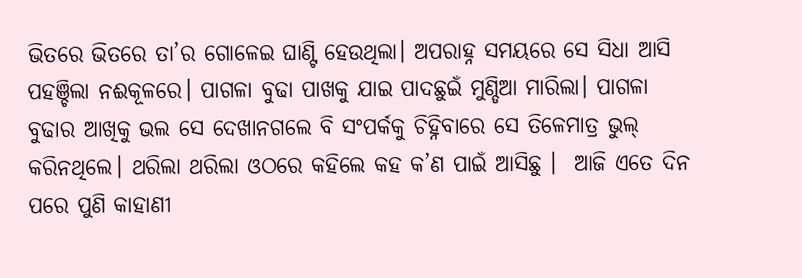ଭିତରେ ଭିତରେ ତା’ର ଗୋଳେଇ ଘାଣ୍ଟି ହେଉଥିଲା। ଅପରାହ୍ନ ସମୟରେ ସେ ସିଧା ଆସି ପହଞ୍ଚିଲା ନଈକୂଳରେ। ପାଗଳା ବୁଢା ପାଖକୁ ଯାଇ ପାଦଛୁଇଁ ମୁଣ୍ଡିଆ ମାରିଲା। ପାଗଳା ବୁଢାର ଆଖିକୁ ଭଲ ସେ ଦେଖାନଗଲେ ବି ସଂପର୍କକୁ ଚିହ୍ନିବାରେ ସେ ତିଳେମାତ୍ର ଭୁଲ୍‌ କରିନଥିଲେ। ଥରିଲା ଥରିଲା ଓଠରେ କହିଲେ କହ କ’ଣ ପାଇଁ ଆସିଛୁ ।  ଆଜି ଏତେ ଦିନ ପରେ ପୁଣି କାହାଣୀ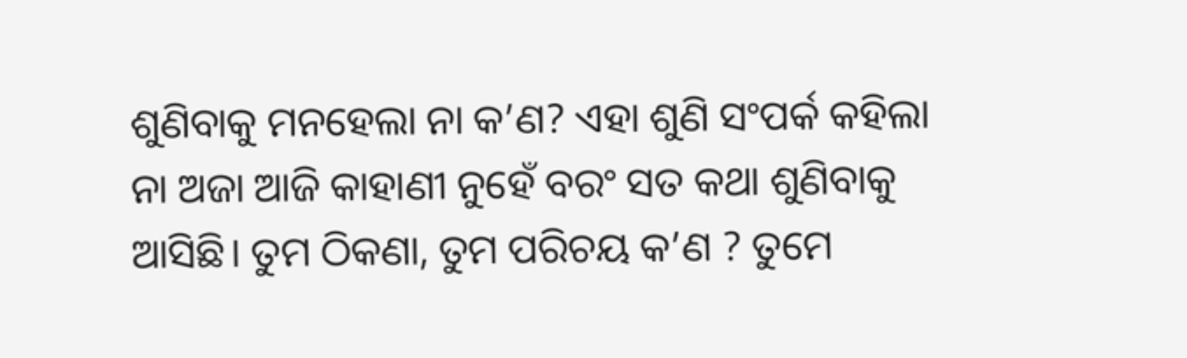ଶୁଣିବାକୁ ମନହେଲା ନା କ’ଣ? ଏହା ଶୁଣି ସଂପର୍କ କହିଲା ନା ଅଜା ଆଜି କାହାଣୀ ନୁହେଁ ବରଂ ସତ କଥା ଶୁଣିବାକୁ ଆସିଛି। ତୁମ ଠିକଣା, ତୁମ ପରିଚୟ କ’ଣ ? ତୁମେ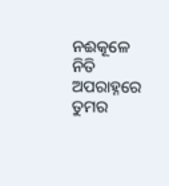ନଈକୂଳେ ନିତି ଅପରାହ୍ନରେ ତୁମର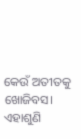କେଉଁ ଅତୀତକୁ ଖୋଜିବସ। ଏହାଶୁଣି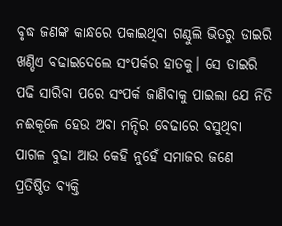ବୃଦ୍ଧ ଜଣଙ୍କ କାନ୍ଧରେ ପକାଇଥିବା ଗଣ୍ଠୁଲି ଭିତରୁ ଡାଇରି ଖଣ୍ଡିଏ ବଢାଇଦେଲେ ସଂପର୍କର ହାତକୁ। ସେ ଡାଇରି ପଢି ସାରିବା ପରେ ସଂପର୍କ ଜାଣିବାକୁ ପାଇଲା ଯେ ନିତି ନଈକୂଳେ ହେଉ ଅବା ମନ୍ଦିର ବେଢାରେ ବସୁଥିବା ପାଗଳ ବୁଢା ଆଉ କେହି ନୁହେଁ ସମାଜର ଜଣେ ପ୍ରତିଷ୍ଠିତ ବ୍ୟକ୍ତି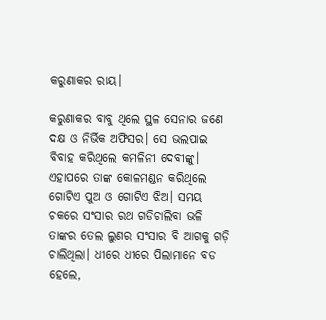କରୁଣାକର ରାୟ।

କରୁଣାକର ବାବୁ ଥିଲେ ସ୍ଥଳ ସେନାର ଜଣେ ଦକ୍ଷ ଓ ନିର୍ଭିକ ଅଫିସର। ସେ ଭଲପାଇ ବିବାହ କରିଥିଲେ କମଳିନୀ ଦେବୀଙ୍କୁ। ଏହାପରେ ତାଙ୍କ କୋଳମଣ୍ଡନ କରିଥିଲେ ଗୋଟିଏ ପୁଅ ଓ ଗୋଟିଏ ଝିଅ। ସମୟ ଚକରେ ସଂସାର ରଥ ଗଡିଚାଲିବା ଭଳି ତାଙ୍କର ତେଲ ଲୁଣର ସଂସାର ବି ଆଗକୁ ଗଡ଼ି ଚାଲିଥିଲା। ଧୀରେ ଧୀରେ ପିଲାମାନେ ବଡ ହେଲେ,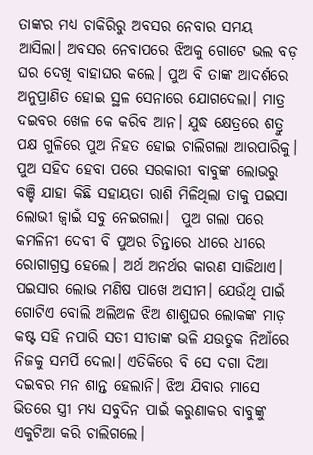ତାଙ୍କର ମଧ୍ୟ ଚାକିରିରୁ ଅବସର ନେବାର ସମୟ ଆସିଲା। ଅବସର ନେବାପରେ ଝିଅକୁ ଗୋଟେ ଭଲ ବଡ଼ ଘର ଦେଖି ବାହାଘର କଲେ। ପୁଅ ବି ତାଙ୍କ ଆଦର୍ଶରେ ଅନୁପ୍ରାଣିତ ହୋଇ ସ୍ଥଳ ସେନାରେ ଯୋଗଦେଲା। ମାତ୍ର ଦଇବର ଖେଳ କେ କରିବ ଆନ। ଯୁଦ୍ଧ କ୍ଷେତ୍ରରେ ଶତ୍ରୁ ପକ୍ଷ ଗୁଳିରେ ପୁଅ ନିହତ ହୋଇ ଚାଲିଗଲା ଆରପାରିକୁ। ପୁଅ ସହିଦ ହେବା ପରେ ସରକାରୀ ବାବୁଙ୍କ ଲୋଭରୁ ବଞ୍ଚି ଯାହା କିଛି ସହାୟତା ରାଶି ମିଳିଥିଲା ତାକୁ ପଇସା ଲୋଭୀ ଜ୍ୱାଇଁ ସବୁ ନେଇଗଲା।  ପୁଅ ଗଲା ପରେ କମଳିନୀ ଦେବୀ ବି ପୁଅର ଚିନ୍ତାରେ ଧୀରେ ଧୀରେ ରୋଗାଗ୍ରସ୍ତ ହେଲେ। ଅର୍ଥ ଅନର୍ଥର କାରଣ ସାଜିଥାଏ।  ପଇସାର ଲୋଭ ମଣିଷ ପାଖେ ଅସୀମ। ଯେଉଁଥି ପାଇଁ ଗୋଟିଏ ବୋଲି ଅଲିଅଳ ଝିଅ ଶାଶୁଘର ଲୋକଙ୍କ ମାଡ଼ କଷ୍ଟ ସହି ନପାରି ସତୀ ସୀତାଙ୍କ ଭଳି ଯଉତୁକ ନିଆଁରେ ନିଜକୁ ସମର୍ପି ଦେଲା। ଏତିକିରେ ବି ସେ ଦଗା ଦିଆ ଦଇବର ମନ ଶାନ୍ତ ହେଲାନି। ଝିଅ ଯିବାର ମାସେ ଭିତରେ ସ୍ତ୍ରୀ ମଧ୍ୟ ସବୁଦିନ ପାଇଁ କରୁଣାକର ବାବୁଙ୍କୁ ଏକୁଟିଆ କରି ଚାଲିଗଲେ।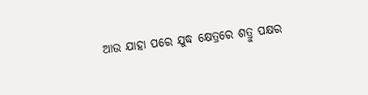ଆଉ ଯାହା ପରେ ଯୁଦ୍ଧ କ୍ଷେତ୍ରରେ ଶତ୍ରୁ ପକ୍ଷର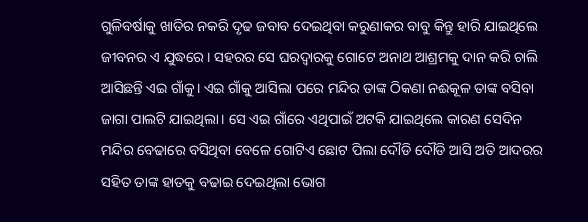ଗୁଳିବର୍ଷାକୁ ଖାତିର ନକରି ଦୃଢ ଜବାବ ଦେଇଥିବା କରୁଣାକର ବାବୁ କିନ୍ତୁ ହାରି ଯାଇଥିଲେ ଜୀବନର ଏ ଯୁଦ୍ଧରେ। ସହରର ସେ ଘରଦ୍ୱାରକୁ ଗୋଟେ ଅନାଥ ଆଶ୍ରମକୁ ଦାନ କରି ଚାଲି ଆସିଛନ୍ତି ଏଇ ଗାଁକୁ। ଏଇ ଗାଁକୁ ଆସିଲା ପରେ ମନ୍ଦିର ତାଙ୍କ ଠିକଣା ନଈକୂଳ ତାଙ୍କ ବସିବା ଜାଗା ପାଲଟି ଯାଇଥିଲା। ସେ ଏଇ ଗାଁରେ ଏଥିପାଇଁ ଅଟକି ଯାଇଥିଲେ କାରଣ ସେଦିନ ମନ୍ଦିର ବେଢାରେ ବସିଥିବା ବେଳେ ଗୋଟିଏ ଛୋଟ ପିଲା ଦୌଡି ଦୌଡି ଆସି ଅତି ଆଦରର ସହିତ ତାଙ୍କ ହାତକୁ ବଢାଇ ଦେଇଥିଲା ଭୋଗ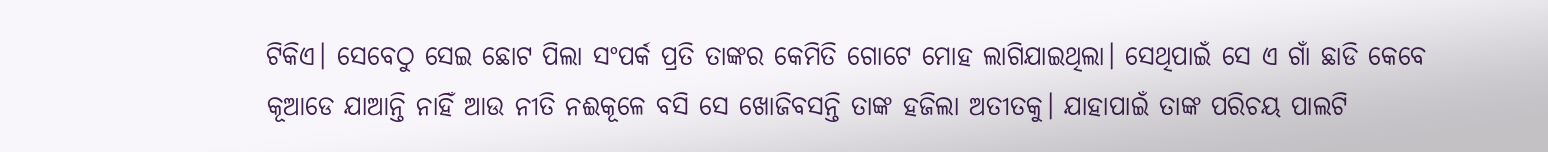ଟିକିଏ। ସେବେଠୁ ସେଇ ଛୋଟ ପିଲା ସଂପର୍କ ପ୍ରତି ତାଙ୍କର କେମିତି ଗୋଟେ ମୋହ ଲାଗିଯାଇଥିଲା। ସେଥିପାଇଁ ସେ ଏ ଗାଁ ଛାଡି କେବେ କୂଆଡେ ଯାଆନ୍ତି ନାହିଁ ଆଉ ନୀତି ନଈକୂଳେ ବସି ସେ ଖୋଜିବସନ୍ତି ତାଙ୍କ ହଜିଲା ଅତୀତକୁ। ଯାହାପାଇଁ ତାଙ୍କ ପରିଚୟ ପାଲଟି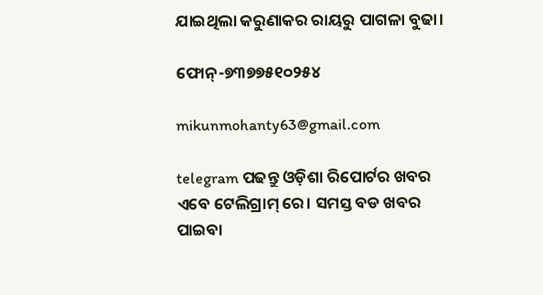ଯାଇଥିଲା କରୁଣାକର ରାୟରୁ ପାଗଳା ବୁଢା।

ଫୋନ୍-୭୩୭୭୫୧୦୨୫୪

mikunmohanty63@gmail.com

telegram ପଢନ୍ତୁ ଓଡ଼ିଶା ରିପୋର୍ଟର ଖବର ଏବେ ଟେଲିଗ୍ରାମ୍ ରେ। ସମସ୍ତ ବଡ ଖବର ପାଇବା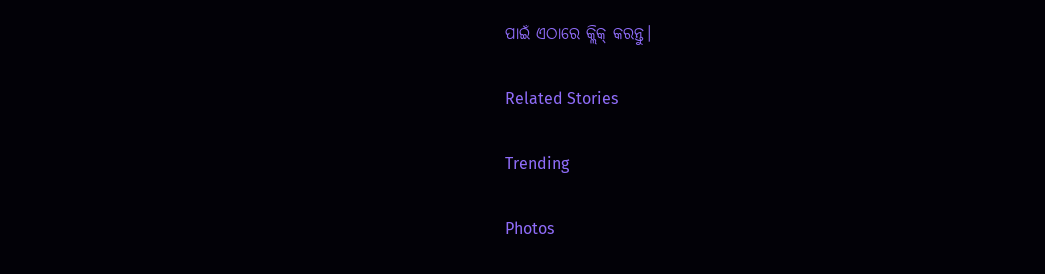ପାଇଁ ଏଠାରେ କ୍ଲିକ୍ କରନ୍ତୁ।

Related Stories

Trending

Photos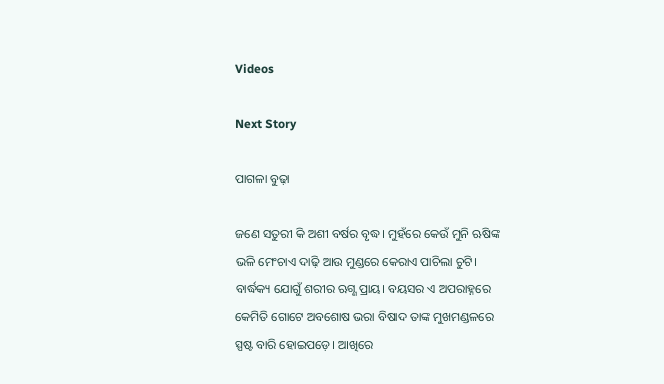Videos

Next Story

ପାଗଳା ବୁଢ଼ା

ଜଣେ ସତୁରୀ କି ଅଶୀ ବର୍ଷର ବୃଦ୍ଧ। ମୁହଁରେ କେଉଁ ମୁନି ଋଷିଙ୍କ ଭଳି ମେଂଚାଏ ଦାଢ଼ି ଆଉ ମୁଣ୍ଡରେ କେରାଏ ପାଚିଲା ଚୁଟି। ବାର୍ଦ୍ଧକ୍ୟ ଯୋଗୁଁ ଶରୀର ଋଗ୍ଣ ପ୍ରାୟ। ବୟସର ଏ ଅପରାହ୍ନରେ କେମିତି ଗୋଟେ ଅବଶୋଷ ଭରା ବିଷାଦ ତାଙ୍କ ମୁଖମଣ୍ଡଳରେ ସ୍ପଷ୍ଟ ବାରି ହୋଇପଡ଼େ। ଆଖିରେ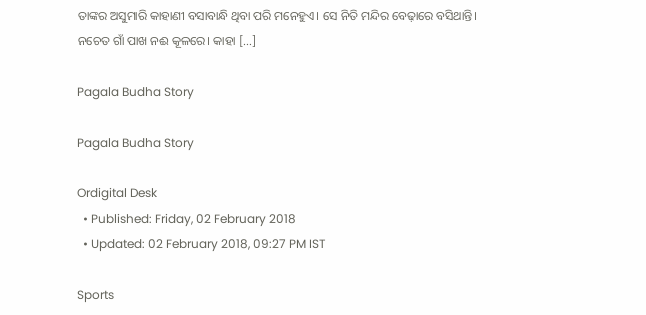ତାଙ୍କର ଅସୁମାରି କାହାଣୀ ବସାବାନ୍ଧି ଥିବା ପରି ମନେହୁଏ। ସେ ନିତି ମନ୍ଦିର ବେଢ଼ାରେ ବସିଥାନ୍ତି। ନଚେତ ଗାଁ ପାଖ ନଈ କୂଳରେ। କାହା […]

Pagala Budha Story

Pagala Budha Story

Ordigital Desk
  • Published: Friday, 02 February 2018
  • Updated: 02 February 2018, 09:27 PM IST

Sports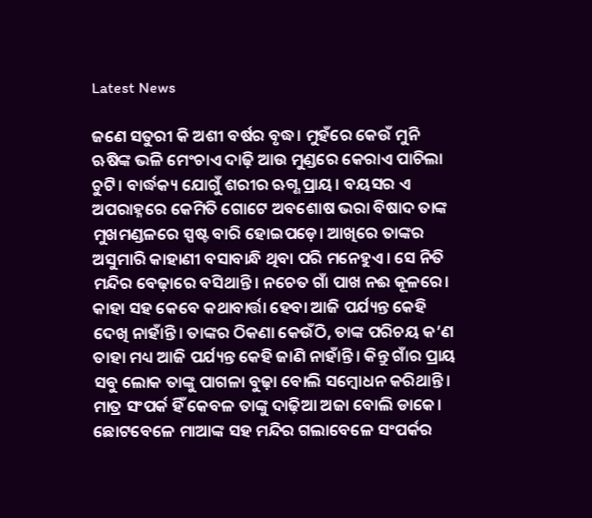Latest News

ଜଣେ ସତୁରୀ କି ଅଶୀ ବର୍ଷର ବୃଦ୍ଧ। ମୁହଁରେ କେଉଁ ମୁନି ଋଷିଙ୍କ ଭଳି ମେଂଚାଏ ଦାଢ଼ି ଆଉ ମୁଣ୍ଡରେ କେରାଏ ପାଚିଲା ଚୁଟି। ବାର୍ଦ୍ଧକ୍ୟ ଯୋଗୁଁ ଶରୀର ଋଗ୍ଣ ପ୍ରାୟ। ବୟସର ଏ ଅପରାହ୍ନରେ କେମିତି ଗୋଟେ ଅବଶୋଷ ଭରା ବିଷାଦ ତାଙ୍କ ମୁଖମଣ୍ଡଳରେ ସ୍ପଷ୍ଟ ବାରି ହୋଇପଡ଼େ। ଆଖିରେ ତାଙ୍କର ଅସୁମାରି କାହାଣୀ ବସାବାନ୍ଧି ଥିବା ପରି ମନେହୁଏ। ସେ ନିତି ମନ୍ଦିର ବେଢ଼ାରେ ବସିଥାନ୍ତି। ନଚେତ ଗାଁ ପାଖ ନଈ କୂଳରେ। କାହା ସହ କେବେ କଥାବାର୍ତ୍ତା ହେବା ଆଜି ପର୍ଯ୍ୟନ୍ତ କେହି ଦେଖି ନାହାଁନ୍ତି। ତାଙ୍କର ଠିକଣା କେଉଁଠି, ତାଙ୍କ ପରିଚୟ କ’ଣ ତାହା ମଧ୍ୟ ଆଜି ପର୍ଯ୍ୟନ୍ତ କେହି ଜାଣି ନାହାଁନ୍ତି। କିନ୍ତୁ ଗାଁର ପ୍ରାୟ ସବୁ ଲୋକ ତାଙ୍କୁ ପାଗଳା ବୁଢ଼ା ବୋଲି ସମ୍ୱୋଧନ କରିଥାନ୍ତି। ମାତ୍ର ସଂପର୍କ ହିଁ କେବଳ ତାଙ୍କୁ ଦାଢ଼ିଆ ଅଜା ବୋଲି ଡାକେ। ଛୋଟବେଳେ ମାଆଙ୍କ ସହ ମନ୍ଦିର ଗଲାବେଳେ ସଂପର୍କର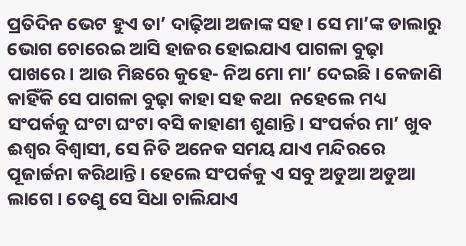ପ୍ରତିଦିନ ଭେଟ ହୁଏ ତା’ ଦାଢ଼ିଆ ଅଜାଙ୍କ ସହ। ସେ ମା’ଙ୍କ ଡାଲାରୁ ଭୋଗ ଚୋରେଇ ଆସି ହାଜର ହୋଇଯାଏ ପାଗଳା ବୁଢ଼ା ପାଖରେ। ଆଉ ମିଛରେ କୁହେ- ନିଅ ମୋ ମା’ ଦେଇଛି। କେଜାଣି କାହିଁକି ସେ ପାଗଳା ବୁଢ଼ା କାହା ସହ କଥା  ନହେଲେ ମଧ୍ୟ ସଂପର୍କକୁ ଘଂଟା ଘଂଟା ବସି କାହାଣୀ ଶୁଣାନ୍ତି। ସଂପର୍କର ମା’ ଖୁବ‌ ଈଶ୍ୱର ବିଶ୍ୱାସୀ, ସେ ନିତି ଅନେକ ସମୟ ଯାଏ ମନ୍ଦିରରେ ପୂଜାର୍ଚ୍ଚନା କରିଥାନ୍ତି। ହେଲେ ସଂପର୍କକୁ ଏ ସବୁ ଅଡୁଆ ଅଡୁଆ ଲାଗେ। ତେଣୁ ସେ ସିଧା ଚାଲିଯାଏ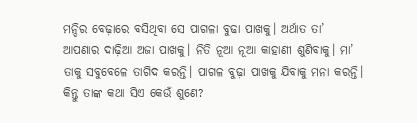ମନ୍ଦିର ବେଢ଼ାରେ ବସିଥିବା ସେ ପାଗଳା ବୁଢା ପାଖକୁ। ଅର୍ଥାତ‌ ତା’ ଆପଣାର ଦାଢ଼ିଆ ଅଜା ପାଖକୁ। ନିତି ନୂଆ ନୂଆ କାହାଣୀ ଶୁଣିବାକୁ। ମା’ ତାକୁ ସବୁବେଳେ ତାଗିଦ‌ କରନ୍ତି। ପାଗଳ ବୁଢ଼ା ପାଖକୁ ଯିବାକୁ ମନା କରନ୍ତି। କିନ୍ତୁ ତାଙ୍କ କଥା ସିଏ କେଉଁ ଶୁଣେ?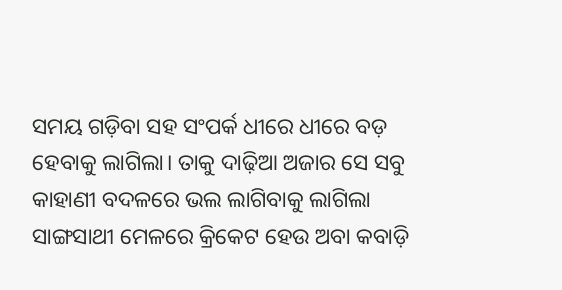ସମୟ ଗଡ଼ିବା ସହ ସଂପର୍କ ଧୀରେ ଧୀରେ ବଡ଼ ହେବାକୁ ଲାଗିଲା। ତାକୁ ଦାଢ଼ିଆ ଅଜାର ସେ ସବୁ କାହାଣୀ ବଦଳରେ ଭଲ ଲାଗିବାକୁ ଲାଗିଲା ସାଙ୍ଗସାଥୀ ମେଳରେ କ୍ରିକେଟ‌ ହେଉ ଅବା କବାଡ଼ି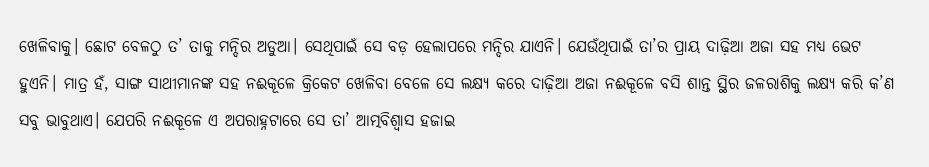ଖେଳିବାକୁ। ଛୋଟ ବେଳଠୁ ତ’ ତାକୁ ମନ୍ଦିର ଅଡୁଆ। ସେଥିପାଇଁ ସେ ବଡ଼ ହେଲାପରେ ମନ୍ଦିର ଯାଏନି। ଯେଉଁଥିପାଇଁ ତା’ର ପ୍ରାୟ ଦାଢ଼ିଆ ଅଜା ସହ ମଧ୍ୟ ଭେଟ ହୁଏନି। ମାତ୍ର ହଁ, ସାଙ୍ଗ ସାଥୀମାନଙ୍କ ସହ ନଈକୂଳେ କ୍ରିକେଟ‌ ଖେଳିବା ବେଳେ ସେ ଲକ୍ଷ୍ୟ କରେ ଦାଢ଼ିଆ ଅଜା ନଈକୂଳେ ବସି ଶାନ୍ତ ସ୍ଥିର ଜଳରାଶିକୁ ଲକ୍ଷ୍ୟ କରି କ’ଣ ସବୁ ଭାବୁଥାଏ। ଯେପରି ନଈକୂଳେ ଏ ଅପରାହ୍ନଟାରେ ସେ ତା’ ଆତ୍ମବିଶ୍ୱାସ ହଜାଇ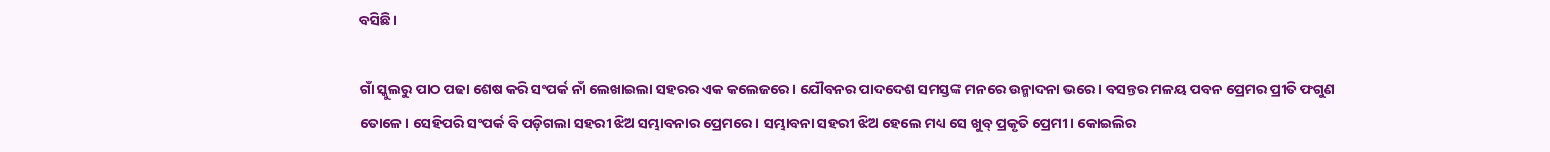ବସିଛି।

ଗାଁ ସ୍କୁଲରୁ ପାଠ ପଢା ଶେଷ କରି ସଂପର୍କ ନାଁ ଲେଖାଇଲା ସହରର ଏକ କଲେଜରେ। ଯୌବନର ପାଦଦେଶ ସମସ୍ତଙ୍କ ମନରେ ଉନ୍ମାଦନା ଭରେ। ବସନ୍ତର ମଳୟ ପବନ ପ୍ରେମର ପ୍ରୀତି ଫଗୁଣ ତୋଳେ। ସେହିପରି ସଂପର୍କ ବି ପଡ଼ିଗଲା ସହରୀ ଝିଅ ସମ୍ଭାବନାର ପ୍ରେମରେ। ସମ୍ଭାବନା ସହରୀ ଝିଅ ହେଲେ ମଧ୍ୟ ସେ ଖୁବ୍ ପ୍ରକୃତି ପ୍ରେମୀ। କୋଇଲିର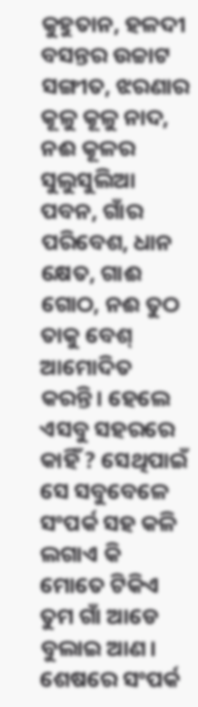କୁହୁତାନ, ହଳଦୀ ବସନ୍ତର ଉଚ୍ଚାଟ ସଙ୍ଗୀତ, ଝରଣାର କୂଳୁ କୂଳୁ ନାଦ, ନଈ କୂଳର ସୁଲୁସୁଲିଆ ପବନ, ଗାଁର ପରିବେଶ, ଧାନ କ୍ଷେତ, ଗାଈ ଗୋଠ, ନଈ ତୁଠ ତାକୁ ବେଶ୍‌ ଆମୋଦିତ କରନ୍ତି। ହେଲେ ଏସବୁ ସହରରେ କାହିଁ ? ସେଥିପାଇଁ ସେ ସବୁବେଳେ ସଂପର୍କ ସହ କଳି ଲଗାଏ କି ମୋତେ ଟିକିଏ ତୁମ ଗାଁ ଆଡେ ବୁଲାଇ ଆଣ। ଶେଷରେ ସଂପର୍କ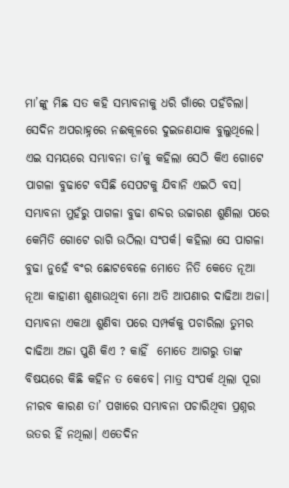ମା’ଙ୍କୁ ମିଛ ସତ କହି ସମ୍ଭାବନାକୁ ଧରି ଗାଁରେ ପହଁଚିଲା।  ସେଦିନ ଅପରାହ୍ନରେ ନଈକୂଳରେ ଦୁଇଜଣଯାକ ବୁଲୁଥିଲେ। ଏଇ ସମୟରେ ସମ୍ଭାବନା ତା’କୁ କହିଲା ସେଠି କିଏ ଗୋଟେ ପାଗଳା ବୁଢାଟେ ବସିଛି ସେପଟକୁ ଯିବାନି ଏଇଠି ବସ। ସମ୍ଭାବନା ମୁହଁରୁ ପାଗଳା ବୁଢା ଶବ୍ଦର ଉଚ୍ଚାରଣ ଶୁଣିଲା ପରେ କେମିତି ଗୋଟେ ରାଗି ଉଠିଲା ସଂପର୍କ। କହିଲା ସେ ପାଗଳା ବୁଢା ନୁହେଁ ବଂର ଛୋଟବେଳେ ମୋତେ ନିତି କେତେ ନୂଆ ନୂଆ କାହାଣୀ ଶୁଣାଉଥିବା ମୋ ଅତି ଆପଣାର ଦାଢିଆ ଅଜା। ସମ୍ଭାବନା ଏକଥା ଶୁଣିବା ପରେ ସମ୍ପର୍କକୁ ପଚାରିଲା ତୁମର ଦାଢିଆ ଅଜା ପୁଣି କିଏ ? କାହିଁ  ମୋତେ ଆଗରୁ ତାଙ୍କ ବିଷୟରେ କିଛି କହିନ ତ କେବେ। ମାତ୍ର ସଂପର୍କ ଥିଲା ପୂରା ନୀରବ କାରଣ ତା’ ପଖାରେ ସମ୍ଭାବନା ପଚାରିଥିବା ପ୍ରଶ୍ନର ଉତର ହିଁ ନଥିଲା। ଏତେଦିନ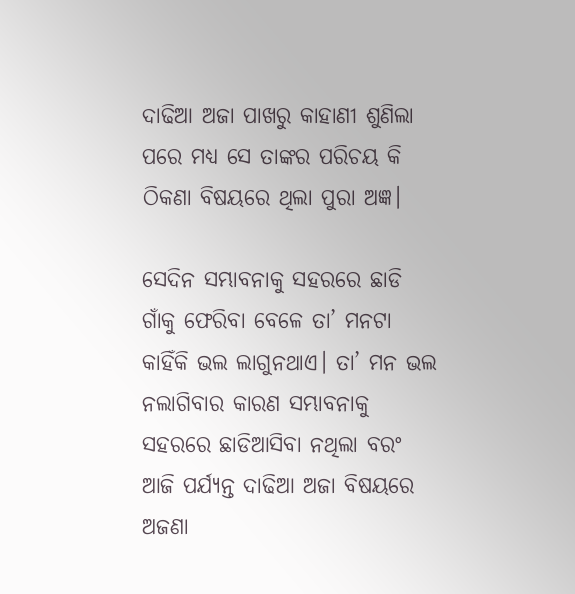ଦାଢିଆ ଅଜା ପାଖରୁ କାହାଣୀ ଶୁଣିଲା ପରେ ମଧ୍ୟ ସେ ତାଙ୍କର ପରିଚୟ କି ଠିକଣା ବିଷୟରେ ଥିଲା ପୁରା ଅଜ୍ଞ।

ସେଦିନ ସମ୍ଭାବନାକୁ ସହରରେ ଛାଡି ଗାଁକୁ ଫେରିବା ବେଳେ ତା’ ମନଟା କାହିଁକି ଭଲ ଲାଗୁନଥାଏ। ତା’ ମନ ଭଲ ନଲାଗିବାର କାରଣ ସମ୍ଭାବନାକୁ ସହରରେ ଛାଡିଆସିବା ନଥିଲା ବରଂ ଆଜି ପର୍ଯ୍ୟନ୍ତ ଦାଢିଆ ଅଜା ବିଷୟରେ ଅଜଣା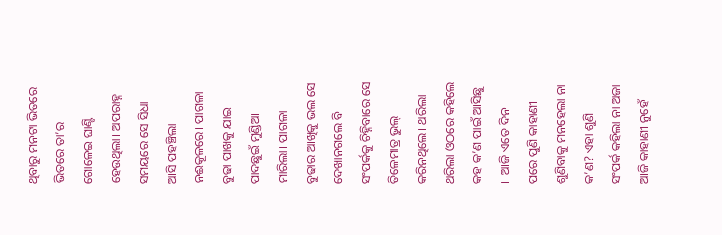ଥିବାରୁ ମନଟା ଭିତରେ ଭିତରେ ତା’ର ଗୋଳେଇ ଘାଣ୍ଟି ହେଉଥିଲା। ଅପରାହ୍ନ ସମୟରେ ସେ ସିଧା ଆସି ପହଞ୍ଚିଲା ନଈକୂଳରେ। ପାଗଳା ବୁଢା ପାଖକୁ ଯାଇ ପାଦଛୁଇଁ ମୁଣ୍ଡିଆ ମାରିଲା। ପାଗଳା ବୁଢାର ଆଖିକୁ ଭଲ ସେ ଦେଖାନଗଲେ ବି ସଂପର୍କକୁ ଚିହ୍ନିବାରେ ସେ ତିଳେମାତ୍ର ଭୁଲ୍‌ କରିନଥିଲେ। ଥରିଲା ଥରିଲା ଓଠରେ କହିଲେ କହ କ’ଣ ପାଇଁ ଆସିଛୁ ।  ଆଜି ଏତେ ଦିନ ପରେ ପୁଣି କାହାଣୀ ଶୁଣିବାକୁ ମନହେଲା ନା କ’ଣ? ଏହା ଶୁଣି ସଂପର୍କ କହିଲା ନା ଅଜା ଆଜି କାହାଣୀ ନୁହେଁ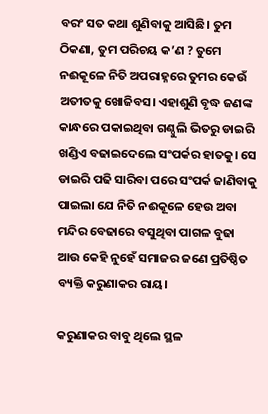ବରଂ ସତ କଥା ଶୁଣିବାକୁ ଆସିଛି। ତୁମ ଠିକଣା, ତୁମ ପରିଚୟ କ’ଣ ? ତୁମେ ନଈକୂଳେ ନିତି ଅପରାହ୍ନରେ ତୁମର କେଉଁ ଅତୀତକୁ ଖୋଜିବସ। ଏହାଶୁଣି ବୃଦ୍ଧ ଜଣଙ୍କ କାନ୍ଧରେ ପକାଇଥିବା ଗଣ୍ଠୁଲି ଭିତରୁ ଡାଇରି ଖଣ୍ଡିଏ ବଢାଇଦେଲେ ସଂପର୍କର ହାତକୁ। ସେ ଡାଇରି ପଢି ସାରିବା ପରେ ସଂପର୍କ ଜାଣିବାକୁ ପାଇଲା ଯେ ନିତି ନଈକୂଳେ ହେଉ ଅବା ମନ୍ଦିର ବେଢାରେ ବସୁଥିବା ପାଗଳ ବୁଢା ଆଉ କେହି ନୁହେଁ ସମାଜର ଜଣେ ପ୍ରତିଷ୍ଠିତ ବ୍ୟକ୍ତି କରୁଣାକର ରାୟ।

କରୁଣାକର ବାବୁ ଥିଲେ ସ୍ଥଳ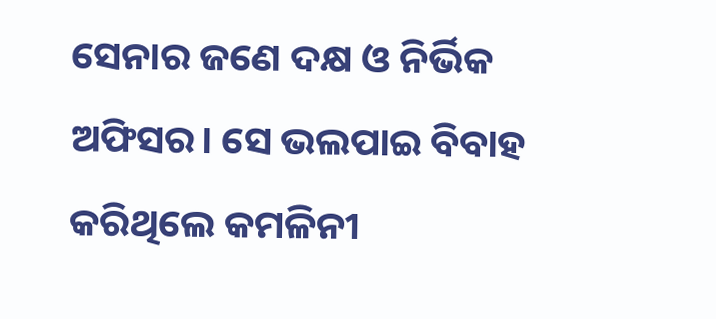ସେନାର ଜଣେ ଦକ୍ଷ ଓ ନିର୍ଭିକ ଅଫିସର। ସେ ଭଲପାଇ ବିବାହ କରିଥିଲେ କମଳିନୀ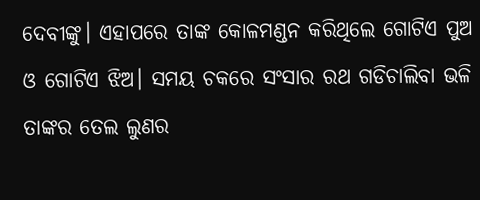ଦେବୀଙ୍କୁ। ଏହାପରେ ତାଙ୍କ କୋଳମଣ୍ଡନ କରିଥିଲେ ଗୋଟିଏ ପୁଅ ଓ ଗୋଟିଏ ଝିଅ। ସମୟ ଚକରେ ସଂସାର ରଥ ଗଡିଚାଲିବା ଭଳି ତାଙ୍କର ତେଲ ଲୁଣର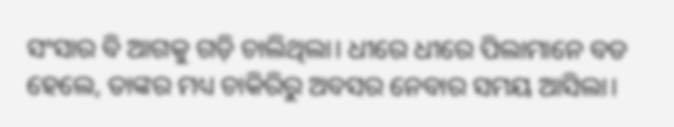ସଂସାର ବି ଆଗକୁ ଗଡ଼ି ଚାଲିଥିଲା। ଧୀରେ ଧୀରେ ପିଲାମାନେ ବଡ ହେଲେ, ତାଙ୍କର ମଧ୍ୟ ଚାକିରିରୁ ଅବସର ନେବାର ସମୟ ଆସିଲା।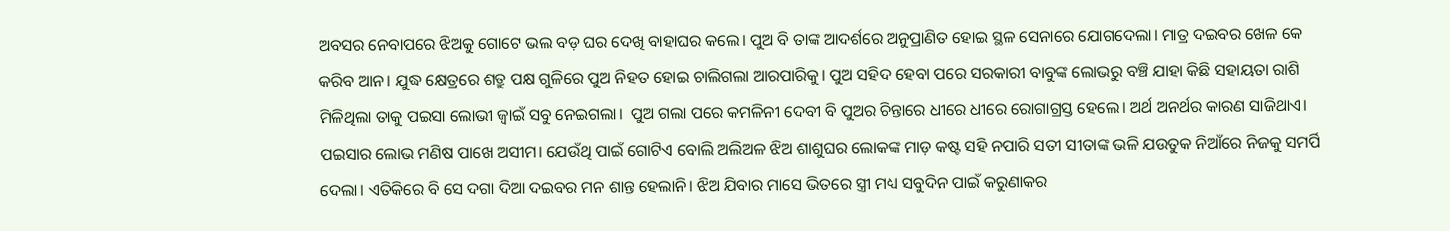ଅବସର ନେବାପରେ ଝିଅକୁ ଗୋଟେ ଭଲ ବଡ଼ ଘର ଦେଖି ବାହାଘର କଲେ। ପୁଅ ବି ତାଙ୍କ ଆଦର୍ଶରେ ଅନୁପ୍ରାଣିତ ହୋଇ ସ୍ଥଳ ସେନାରେ ଯୋଗଦେଲା। ମାତ୍ର ଦଇବର ଖେଳ କେ କରିବ ଆନ। ଯୁଦ୍ଧ କ୍ଷେତ୍ରରେ ଶତ୍ରୁ ପକ୍ଷ ଗୁଳିରେ ପୁଅ ନିହତ ହୋଇ ଚାଲିଗଲା ଆରପାରିକୁ। ପୁଅ ସହିଦ ହେବା ପରେ ସରକାରୀ ବାବୁଙ୍କ ଲୋଭରୁ ବଞ୍ଚି ଯାହା କିଛି ସହାୟତା ରାଶି ମିଳିଥିଲା ତାକୁ ପଇସା ଲୋଭୀ ଜ୍ୱାଇଁ ସବୁ ନେଇଗଲା।  ପୁଅ ଗଲା ପରେ କମଳିନୀ ଦେବୀ ବି ପୁଅର ଚିନ୍ତାରେ ଧୀରେ ଧୀରେ ରୋଗାଗ୍ରସ୍ତ ହେଲେ। ଅର୍ଥ ଅନର୍ଥର କାରଣ ସାଜିଥାଏ।  ପଇସାର ଲୋଭ ମଣିଷ ପାଖେ ଅସୀମ। ଯେଉଁଥି ପାଇଁ ଗୋଟିଏ ବୋଲି ଅଲିଅଳ ଝିଅ ଶାଶୁଘର ଲୋକଙ୍କ ମାଡ଼ କଷ୍ଟ ସହି ନପାରି ସତୀ ସୀତାଙ୍କ ଭଳି ଯଉତୁକ ନିଆଁରେ ନିଜକୁ ସମର୍ପି ଦେଲା। ଏତିକିରେ ବି ସେ ଦଗା ଦିଆ ଦଇବର ମନ ଶାନ୍ତ ହେଲାନି। ଝିଅ ଯିବାର ମାସେ ଭିତରେ ସ୍ତ୍ରୀ ମଧ୍ୟ ସବୁଦିନ ପାଇଁ କରୁଣାକର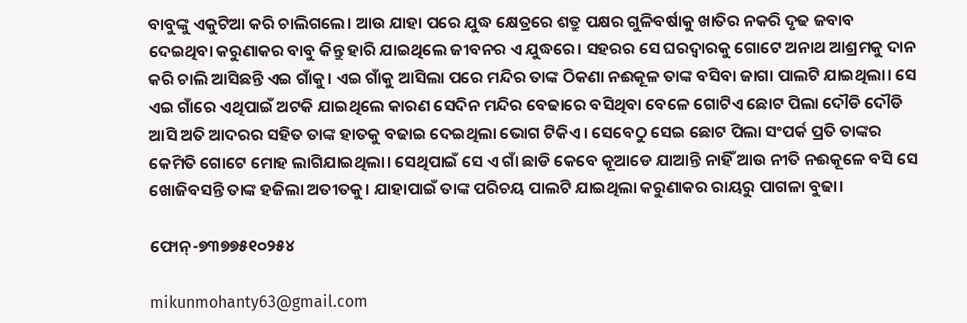ବାବୁଙ୍କୁ ଏକୁଟିଆ କରି ଚାଲିଗଲେ। ଆଉ ଯାହା ପରେ ଯୁଦ୍ଧ କ୍ଷେତ୍ରରେ ଶତ୍ରୁ ପକ୍ଷର ଗୁଳିବର୍ଷାକୁ ଖାତିର ନକରି ଦୃଢ ଜବାବ ଦେଇଥିବା କରୁଣାକର ବାବୁ କିନ୍ତୁ ହାରି ଯାଇଥିଲେ ଜୀବନର ଏ ଯୁଦ୍ଧରେ। ସହରର ସେ ଘରଦ୍ୱାରକୁ ଗୋଟେ ଅନାଥ ଆଶ୍ରମକୁ ଦାନ କରି ଚାଲି ଆସିଛନ୍ତି ଏଇ ଗାଁକୁ। ଏଇ ଗାଁକୁ ଆସିଲା ପରେ ମନ୍ଦିର ତାଙ୍କ ଠିକଣା ନଈକୂଳ ତାଙ୍କ ବସିବା ଜାଗା ପାଲଟି ଯାଇଥିଲା। ସେ ଏଇ ଗାଁରେ ଏଥିପାଇଁ ଅଟକି ଯାଇଥିଲେ କାରଣ ସେଦିନ ମନ୍ଦିର ବେଢାରେ ବସିଥିବା ବେଳେ ଗୋଟିଏ ଛୋଟ ପିଲା ଦୌଡି ଦୌଡି ଆସି ଅତି ଆଦରର ସହିତ ତାଙ୍କ ହାତକୁ ବଢାଇ ଦେଇଥିଲା ଭୋଗ ଟିକିଏ। ସେବେଠୁ ସେଇ ଛୋଟ ପିଲା ସଂପର୍କ ପ୍ରତି ତାଙ୍କର କେମିତି ଗୋଟେ ମୋହ ଲାଗିଯାଇଥିଲା। ସେଥିପାଇଁ ସେ ଏ ଗାଁ ଛାଡି କେବେ କୂଆଡେ ଯାଆନ୍ତି ନାହିଁ ଆଉ ନୀତି ନଈକୂଳେ ବସି ସେ ଖୋଜିବସନ୍ତି ତାଙ୍କ ହଜିଲା ଅତୀତକୁ। ଯାହାପାଇଁ ତାଙ୍କ ପରିଚୟ ପାଲଟି ଯାଇଥିଲା କରୁଣାକର ରାୟରୁ ପାଗଳା ବୁଢା।

ଫୋନ୍-୭୩୭୭୫୧୦୨୫୪

mikunmohanty63@gmail.com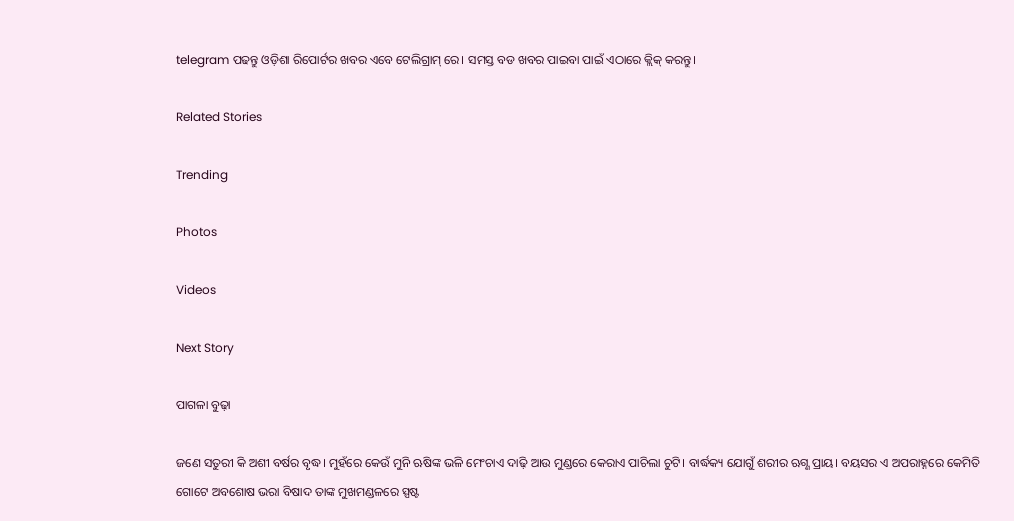telegram ପଢନ୍ତୁ ଓଡ଼ିଶା ରିପୋର୍ଟର ଖବର ଏବେ ଟେଲିଗ୍ରାମ୍ ରେ। ସମସ୍ତ ବଡ ଖବର ପାଇବା ପାଇଁ ଏଠାରେ କ୍ଲିକ୍ କରନ୍ତୁ।

Related Stories

Trending

Photos

Videos

Next Story

ପାଗଳା ବୁଢ଼ା

ଜଣେ ସତୁରୀ କି ଅଶୀ ବର୍ଷର ବୃଦ୍ଧ। ମୁହଁରେ କେଉଁ ମୁନି ଋଷିଙ୍କ ଭଳି ମେଂଚାଏ ଦାଢ଼ି ଆଉ ମୁଣ୍ଡରେ କେରାଏ ପାଚିଲା ଚୁଟି। ବାର୍ଦ୍ଧକ୍ୟ ଯୋଗୁଁ ଶରୀର ଋଗ୍ଣ ପ୍ରାୟ। ବୟସର ଏ ଅପରାହ୍ନରେ କେମିତି ଗୋଟେ ଅବଶୋଷ ଭରା ବିଷାଦ ତାଙ୍କ ମୁଖମଣ୍ଡଳରେ ସ୍ପଷ୍ଟ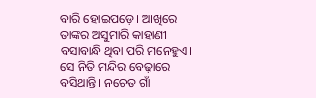ବାରି ହୋଇପଡ଼େ। ଆଖିରେ ତାଙ୍କର ଅସୁମାରି କାହାଣୀ ବସାବାନ୍ଧି ଥିବା ପରି ମନେହୁଏ। ସେ ନିତି ମନ୍ଦିର ବେଢ଼ାରେ ବସିଥାନ୍ତି। ନଚେତ ଗାଁ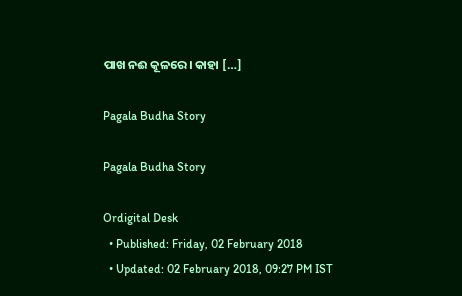ପାଖ ନଈ କୂଳରେ। କାହା […]

Pagala Budha Story

Pagala Budha Story

Ordigital Desk
  • Published: Friday, 02 February 2018
  • Updated: 02 February 2018, 09:27 PM IST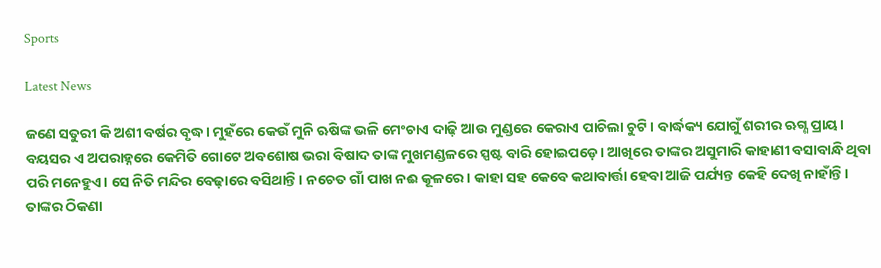Sports

Latest News

ଜଣେ ସତୁରୀ କି ଅଶୀ ବର୍ଷର ବୃଦ୍ଧ। ମୁହଁରେ କେଉଁ ମୁନି ଋଷିଙ୍କ ଭଳି ମେଂଚାଏ ଦାଢ଼ି ଆଉ ମୁଣ୍ଡରେ କେରାଏ ପାଚିଲା ଚୁଟି। ବାର୍ଦ୍ଧକ୍ୟ ଯୋଗୁଁ ଶରୀର ଋଗ୍ଣ ପ୍ରାୟ। ବୟସର ଏ ଅପରାହ୍ନରେ କେମିତି ଗୋଟେ ଅବଶୋଷ ଭରା ବିଷାଦ ତାଙ୍କ ମୁଖମଣ୍ଡଳରେ ସ୍ପଷ୍ଟ ବାରି ହୋଇପଡ଼େ। ଆଖିରେ ତାଙ୍କର ଅସୁମାରି କାହାଣୀ ବସାବାନ୍ଧି ଥିବା ପରି ମନେହୁଏ। ସେ ନିତି ମନ୍ଦିର ବେଢ଼ାରେ ବସିଥାନ୍ତି। ନଚେତ ଗାଁ ପାଖ ନଈ କୂଳରେ। କାହା ସହ କେବେ କଥାବାର୍ତ୍ତା ହେବା ଆଜି ପର୍ଯ୍ୟନ୍ତ କେହି ଦେଖି ନାହାଁନ୍ତି। ତାଙ୍କର ଠିକଣା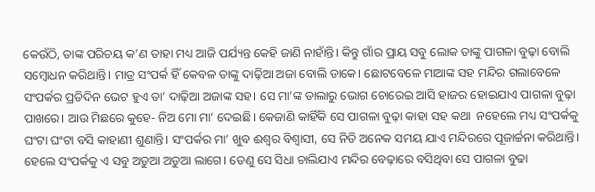କେଉଁଠି, ତାଙ୍କ ପରିଚୟ କ’ଣ ତାହା ମଧ୍ୟ ଆଜି ପର୍ଯ୍ୟନ୍ତ କେହି ଜାଣି ନାହାଁନ୍ତି। କିନ୍ତୁ ଗାଁର ପ୍ରାୟ ସବୁ ଲୋକ ତାଙ୍କୁ ପାଗଳା ବୁଢ଼ା ବୋଲି ସମ୍ୱୋଧନ କରିଥାନ୍ତି। ମାତ୍ର ସଂପର୍କ ହିଁ କେବଳ ତାଙ୍କୁ ଦାଢ଼ିଆ ଅଜା ବୋଲି ଡାକେ। ଛୋଟବେଳେ ମାଆଙ୍କ ସହ ମନ୍ଦିର ଗଲାବେଳେ ସଂପର୍କର ପ୍ରତିଦିନ ଭେଟ ହୁଏ ତା’ ଦାଢ଼ିଆ ଅଜାଙ୍କ ସହ। ସେ ମା’ଙ୍କ ଡାଲାରୁ ଭୋଗ ଚୋରେଇ ଆସି ହାଜର ହୋଇଯାଏ ପାଗଳା ବୁଢ଼ା ପାଖରେ। ଆଉ ମିଛରେ କୁହେ- ନିଅ ମୋ ମା’ ଦେଇଛି। କେଜାଣି କାହିଁକି ସେ ପାଗଳା ବୁଢ଼ା କାହା ସହ କଥା  ନହେଲେ ମଧ୍ୟ ସଂପର୍କକୁ ଘଂଟା ଘଂଟା ବସି କାହାଣୀ ଶୁଣାନ୍ତି। ସଂପର୍କର ମା’ ଖୁବ‌ ଈଶ୍ୱର ବିଶ୍ୱାସୀ, ସେ ନିତି ଅନେକ ସମୟ ଯାଏ ମନ୍ଦିରରେ ପୂଜାର୍ଚ୍ଚନା କରିଥାନ୍ତି। ହେଲେ ସଂପର୍କକୁ ଏ ସବୁ ଅଡୁଆ ଅଡୁଆ ଲାଗେ। ତେଣୁ ସେ ସିଧା ଚାଲିଯାଏ ମନ୍ଦିର ବେଢ଼ାରେ ବସିଥିବା ସେ ପାଗଳା ବୁଢା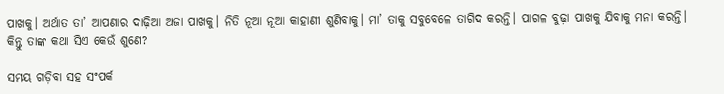ପାଖକୁ। ଅର୍ଥାତ‌ ତା’ ଆପଣାର ଦାଢ଼ିଆ ଅଜା ପାଖକୁ। ନିତି ନୂଆ ନୂଆ କାହାଣୀ ଶୁଣିବାକୁ। ମା’ ତାକୁ ସବୁବେଳେ ତାଗିଦ‌ କରନ୍ତି। ପାଗଳ ବୁଢ଼ା ପାଖକୁ ଯିବାକୁ ମନା କରନ୍ତି। କିନ୍ତୁ ତାଙ୍କ କଥା ସିଏ କେଉଁ ଶୁଣେ?

ସମୟ ଗଡ଼ିବା ସହ ସଂପର୍କ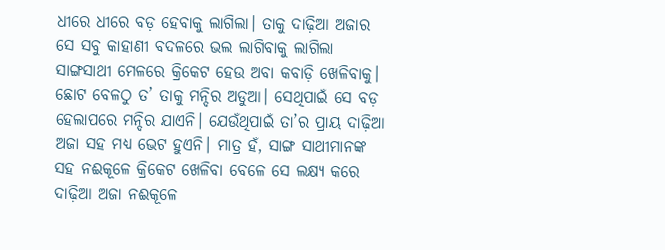ଧୀରେ ଧୀରେ ବଡ଼ ହେବାକୁ ଲାଗିଲା। ତାକୁ ଦାଢ଼ିଆ ଅଜାର ସେ ସବୁ କାହାଣୀ ବଦଳରେ ଭଲ ଲାଗିବାକୁ ଲାଗିଲା ସାଙ୍ଗସାଥୀ ମେଳରେ କ୍ରିକେଟ‌ ହେଉ ଅବା କବାଡ଼ି ଖେଳିବାକୁ। ଛୋଟ ବେଳଠୁ ତ’ ତାକୁ ମନ୍ଦିର ଅଡୁଆ। ସେଥିପାଇଁ ସେ ବଡ଼ ହେଲାପରେ ମନ୍ଦିର ଯାଏନି। ଯେଉଁଥିପାଇଁ ତା’ର ପ୍ରାୟ ଦାଢ଼ିଆ ଅଜା ସହ ମଧ୍ୟ ଭେଟ ହୁଏନି। ମାତ୍ର ହଁ, ସାଙ୍ଗ ସାଥୀମାନଙ୍କ ସହ ନଈକୂଳେ କ୍ରିକେଟ‌ ଖେଳିବା ବେଳେ ସେ ଲକ୍ଷ୍ୟ କରେ ଦାଢ଼ିଆ ଅଜା ନଈକୂଳେ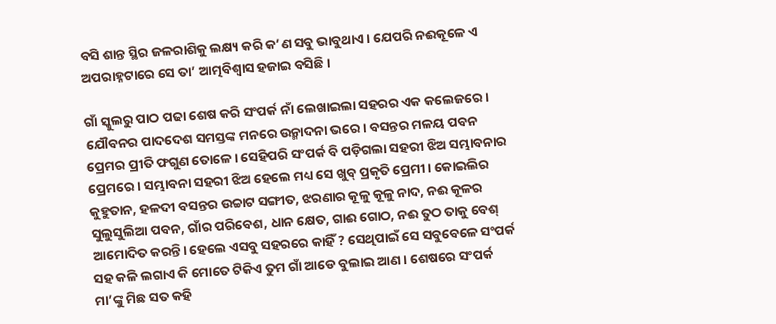ବସି ଶାନ୍ତ ସ୍ଥିର ଜଳରାଶିକୁ ଲକ୍ଷ୍ୟ କରି କ’ଣ ସବୁ ଭାବୁଥାଏ। ଯେପରି ନଈକୂଳେ ଏ ଅପରାହ୍ନଟାରେ ସେ ତା’ ଆତ୍ମବିଶ୍ୱାସ ହଜାଇ ବସିଛି।

ଗାଁ ସ୍କୁଲରୁ ପାଠ ପଢା ଶେଷ କରି ସଂପର୍କ ନାଁ ଲେଖାଇଲା ସହରର ଏକ କଲେଜରେ। ଯୌବନର ପାଦଦେଶ ସମସ୍ତଙ୍କ ମନରେ ଉନ୍ମାଦନା ଭରେ। ବସନ୍ତର ମଳୟ ପବନ ପ୍ରେମର ପ୍ରୀତି ଫଗୁଣ ତୋଳେ। ସେହିପରି ସଂପର୍କ ବି ପଡ଼ିଗଲା ସହରୀ ଝିଅ ସମ୍ଭାବନାର ପ୍ରେମରେ। ସମ୍ଭାବନା ସହରୀ ଝିଅ ହେଲେ ମଧ୍ୟ ସେ ଖୁବ୍ ପ୍ରକୃତି ପ୍ରେମୀ। କୋଇଲିର କୁହୁତାନ, ହଳଦୀ ବସନ୍ତର ଉଚ୍ଚାଟ ସଙ୍ଗୀତ, ଝରଣାର କୂଳୁ କୂଳୁ ନାଦ, ନଈ କୂଳର ସୁଲୁସୁଲିଆ ପବନ, ଗାଁର ପରିବେଶ, ଧାନ କ୍ଷେତ, ଗାଈ ଗୋଠ, ନଈ ତୁଠ ତାକୁ ବେଶ୍‌ ଆମୋଦିତ କରନ୍ତି। ହେଲେ ଏସବୁ ସହରରେ କାହିଁ ? ସେଥିପାଇଁ ସେ ସବୁବେଳେ ସଂପର୍କ ସହ କଳି ଲଗାଏ କି ମୋତେ ଟିକିଏ ତୁମ ଗାଁ ଆଡେ ବୁଲାଇ ଆଣ। ଶେଷରେ ସଂପର୍କ ମା’ଙ୍କୁ ମିଛ ସତ କହି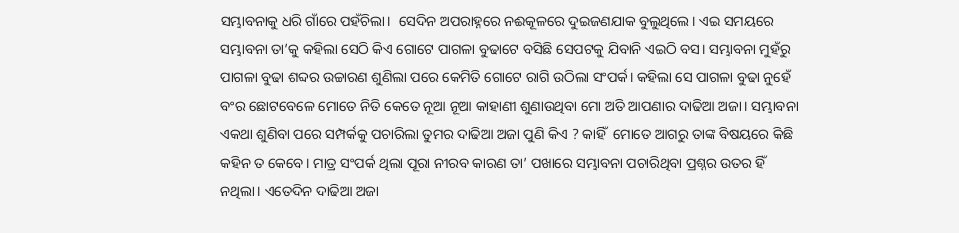ସମ୍ଭାବନାକୁ ଧରି ଗାଁରେ ପହଁଚିଲା।  ସେଦିନ ଅପରାହ୍ନରେ ନଈକୂଳରେ ଦୁଇଜଣଯାକ ବୁଲୁଥିଲେ। ଏଇ ସମୟରେ ସମ୍ଭାବନା ତା’କୁ କହିଲା ସେଠି କିଏ ଗୋଟେ ପାଗଳା ବୁଢାଟେ ବସିଛି ସେପଟକୁ ଯିବାନି ଏଇଠି ବସ। ସମ୍ଭାବନା ମୁହଁରୁ ପାଗଳା ବୁଢା ଶବ୍ଦର ଉଚ୍ଚାରଣ ଶୁଣିଲା ପରେ କେମିତି ଗୋଟେ ରାଗି ଉଠିଲା ସଂପର୍କ। କହିଲା ସେ ପାଗଳା ବୁଢା ନୁହେଁ ବଂର ଛୋଟବେଳେ ମୋତେ ନିତି କେତେ ନୂଆ ନୂଆ କାହାଣୀ ଶୁଣାଉଥିବା ମୋ ଅତି ଆପଣାର ଦାଢିଆ ଅଜା। ସମ୍ଭାବନା ଏକଥା ଶୁଣିବା ପରେ ସମ୍ପର୍କକୁ ପଚାରିଲା ତୁମର ଦାଢିଆ ଅଜା ପୁଣି କିଏ ? କାହିଁ  ମୋତେ ଆଗରୁ ତାଙ୍କ ବିଷୟରେ କିଛି କହିନ ତ କେବେ। ମାତ୍ର ସଂପର୍କ ଥିଲା ପୂରା ନୀରବ କାରଣ ତା’ ପଖାରେ ସମ୍ଭାବନା ପଚାରିଥିବା ପ୍ରଶ୍ନର ଉତର ହିଁ ନଥିଲା। ଏତେଦିନ ଦାଢିଆ ଅଜା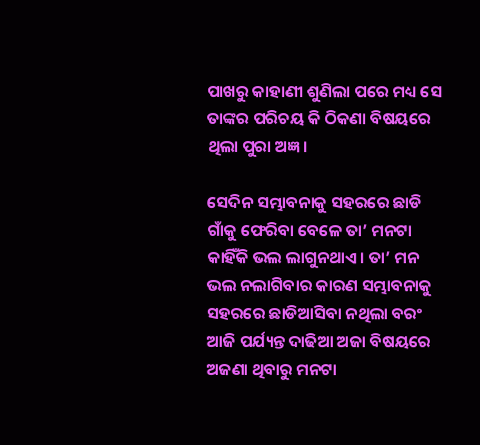ପାଖରୁ କାହାଣୀ ଶୁଣିଲା ପରେ ମଧ୍ୟ ସେ ତାଙ୍କର ପରିଚୟ କି ଠିକଣା ବିଷୟରେ ଥିଲା ପୁରା ଅଜ୍ଞ।

ସେଦିନ ସମ୍ଭାବନାକୁ ସହରରେ ଛାଡି ଗାଁକୁ ଫେରିବା ବେଳେ ତା’ ମନଟା କାହିଁକି ଭଲ ଲାଗୁନଥାଏ। ତା’ ମନ ଭଲ ନଲାଗିବାର କାରଣ ସମ୍ଭାବନାକୁ ସହରରେ ଛାଡିଆସିବା ନଥିଲା ବରଂ ଆଜି ପର୍ଯ୍ୟନ୍ତ ଦାଢିଆ ଅଜା ବିଷୟରେ ଅଜଣା ଥିବାରୁ ମନଟା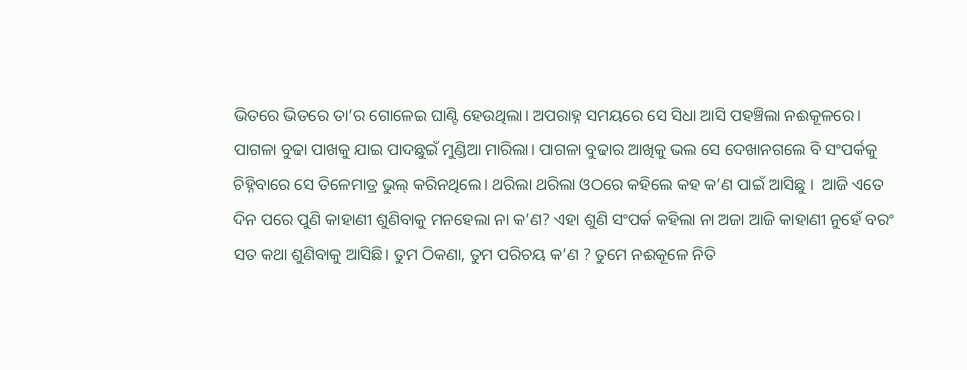ଭିତରେ ଭିତରେ ତା’ର ଗୋଳେଇ ଘାଣ୍ଟି ହେଉଥିଲା। ଅପରାହ୍ନ ସମୟରେ ସେ ସିଧା ଆସି ପହଞ୍ଚିଲା ନଈକୂଳରେ। ପାଗଳା ବୁଢା ପାଖକୁ ଯାଇ ପାଦଛୁଇଁ ମୁଣ୍ଡିଆ ମାରିଲା। ପାଗଳା ବୁଢାର ଆଖିକୁ ଭଲ ସେ ଦେଖାନଗଲେ ବି ସଂପର୍କକୁ ଚିହ୍ନିବାରେ ସେ ତିଳେମାତ୍ର ଭୁଲ୍‌ କରିନଥିଲେ। ଥରିଲା ଥରିଲା ଓଠରେ କହିଲେ କହ କ’ଣ ପାଇଁ ଆସିଛୁ ।  ଆଜି ଏତେ ଦିନ ପରେ ପୁଣି କାହାଣୀ ଶୁଣିବାକୁ ମନହେଲା ନା କ’ଣ? ଏହା ଶୁଣି ସଂପର୍କ କହିଲା ନା ଅଜା ଆଜି କାହାଣୀ ନୁହେଁ ବରଂ ସତ କଥା ଶୁଣିବାକୁ ଆସିଛି। ତୁମ ଠିକଣା, ତୁମ ପରିଚୟ କ’ଣ ? ତୁମେ ନଈକୂଳେ ନିତି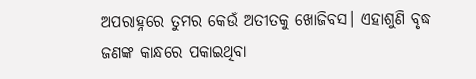ଅପରାହ୍ନରେ ତୁମର କେଉଁ ଅତୀତକୁ ଖୋଜିବସ। ଏହାଶୁଣି ବୃଦ୍ଧ ଜଣଙ୍କ କାନ୍ଧରେ ପକାଇଥିବା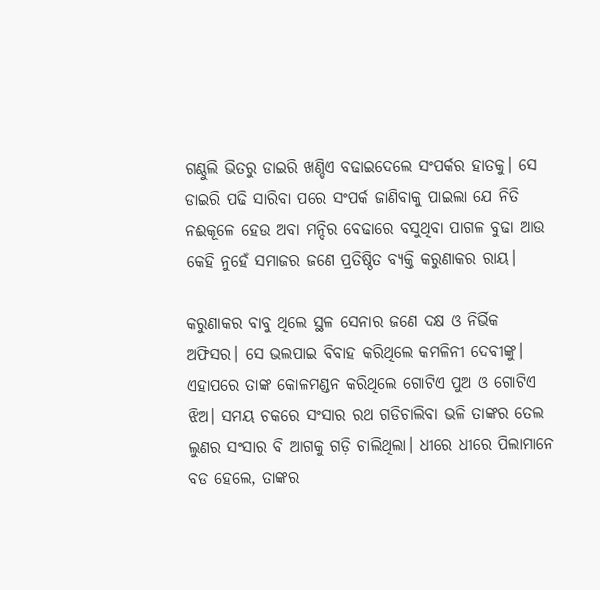ଗଣ୍ଠୁଲି ଭିତରୁ ଡାଇରି ଖଣ୍ଡିଏ ବଢାଇଦେଲେ ସଂପର୍କର ହାତକୁ। ସେ ଡାଇରି ପଢି ସାରିବା ପରେ ସଂପର୍କ ଜାଣିବାକୁ ପାଇଲା ଯେ ନିତି ନଈକୂଳେ ହେଉ ଅବା ମନ୍ଦିର ବେଢାରେ ବସୁଥିବା ପାଗଳ ବୁଢା ଆଉ କେହି ନୁହେଁ ସମାଜର ଜଣେ ପ୍ରତିଷ୍ଠିତ ବ୍ୟକ୍ତି କରୁଣାକର ରାୟ।

କରୁଣାକର ବାବୁ ଥିଲେ ସ୍ଥଳ ସେନାର ଜଣେ ଦକ୍ଷ ଓ ନିର୍ଭିକ ଅଫିସର। ସେ ଭଲପାଇ ବିବାହ କରିଥିଲେ କମଳିନୀ ଦେବୀଙ୍କୁ। ଏହାପରେ ତାଙ୍କ କୋଳମଣ୍ଡନ କରିଥିଲେ ଗୋଟିଏ ପୁଅ ଓ ଗୋଟିଏ ଝିଅ। ସମୟ ଚକରେ ସଂସାର ରଥ ଗଡିଚାଲିବା ଭଳି ତାଙ୍କର ତେଲ ଲୁଣର ସଂସାର ବି ଆଗକୁ ଗଡ଼ି ଚାଲିଥିଲା। ଧୀରେ ଧୀରେ ପିଲାମାନେ ବଡ ହେଲେ, ତାଙ୍କର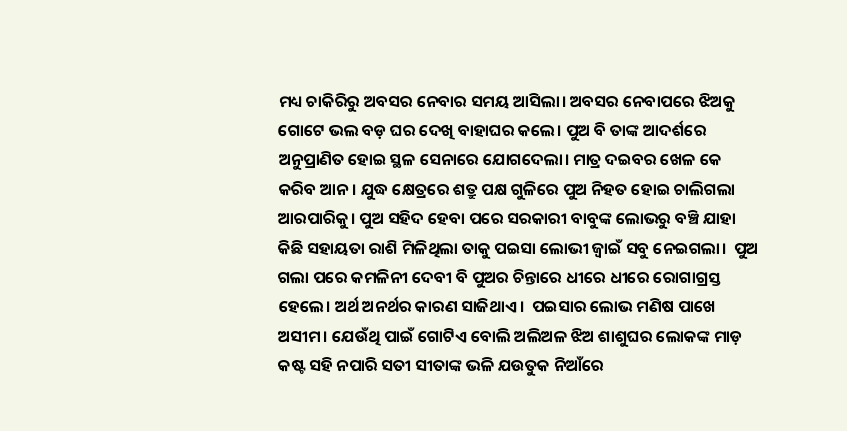ମଧ୍ୟ ଚାକିରିରୁ ଅବସର ନେବାର ସମୟ ଆସିଲା। ଅବସର ନେବାପରେ ଝିଅକୁ ଗୋଟେ ଭଲ ବଡ଼ ଘର ଦେଖି ବାହାଘର କଲେ। ପୁଅ ବି ତାଙ୍କ ଆଦର୍ଶରେ ଅନୁପ୍ରାଣିତ ହୋଇ ସ୍ଥଳ ସେନାରେ ଯୋଗଦେଲା। ମାତ୍ର ଦଇବର ଖେଳ କେ କରିବ ଆନ। ଯୁଦ୍ଧ କ୍ଷେତ୍ରରେ ଶତ୍ରୁ ପକ୍ଷ ଗୁଳିରେ ପୁଅ ନିହତ ହୋଇ ଚାଲିଗଲା ଆରପାରିକୁ। ପୁଅ ସହିଦ ହେବା ପରେ ସରକାରୀ ବାବୁଙ୍କ ଲୋଭରୁ ବଞ୍ଚି ଯାହା କିଛି ସହାୟତା ରାଶି ମିଳିଥିଲା ତାକୁ ପଇସା ଲୋଭୀ ଜ୍ୱାଇଁ ସବୁ ନେଇଗଲା।  ପୁଅ ଗଲା ପରେ କମଳିନୀ ଦେବୀ ବି ପୁଅର ଚିନ୍ତାରେ ଧୀରେ ଧୀରେ ରୋଗାଗ୍ରସ୍ତ ହେଲେ। ଅର୍ଥ ଅନର୍ଥର କାରଣ ସାଜିଥାଏ।  ପଇସାର ଲୋଭ ମଣିଷ ପାଖେ ଅସୀମ। ଯେଉଁଥି ପାଇଁ ଗୋଟିଏ ବୋଲି ଅଲିଅଳ ଝିଅ ଶାଶୁଘର ଲୋକଙ୍କ ମାଡ଼ କଷ୍ଟ ସହି ନପାରି ସତୀ ସୀତାଙ୍କ ଭଳି ଯଉତୁକ ନିଆଁରେ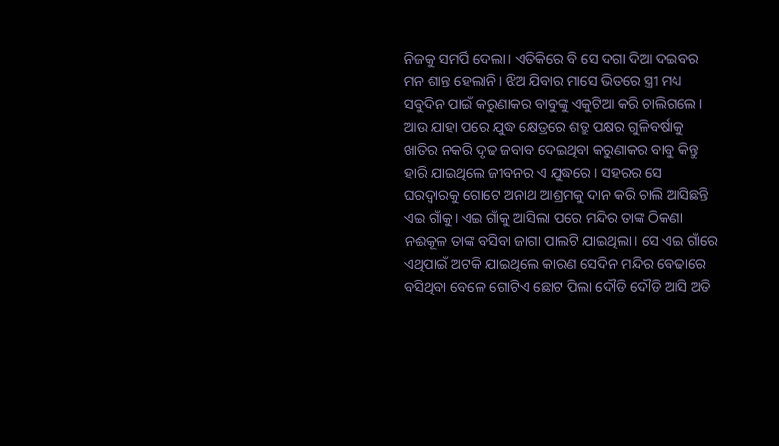ନିଜକୁ ସମର୍ପି ଦେଲା। ଏତିକିରେ ବି ସେ ଦଗା ଦିଆ ଦଇବର ମନ ଶାନ୍ତ ହେଲାନି। ଝିଅ ଯିବାର ମାସେ ଭିତରେ ସ୍ତ୍ରୀ ମଧ୍ୟ ସବୁଦିନ ପାଇଁ କରୁଣାକର ବାବୁଙ୍କୁ ଏକୁଟିଆ କରି ଚାଲିଗଲେ। ଆଉ ଯାହା ପରେ ଯୁଦ୍ଧ କ୍ଷେତ୍ରରେ ଶତ୍ରୁ ପକ୍ଷର ଗୁଳିବର୍ଷାକୁ ଖାତିର ନକରି ଦୃଢ ଜବାବ ଦେଇଥିବା କରୁଣାକର ବାବୁ କିନ୍ତୁ ହାରି ଯାଇଥିଲେ ଜୀବନର ଏ ଯୁଦ୍ଧରେ। ସହରର ସେ ଘରଦ୍ୱାରକୁ ଗୋଟେ ଅନାଥ ଆଶ୍ରମକୁ ଦାନ କରି ଚାଲି ଆସିଛନ୍ତି ଏଇ ଗାଁକୁ। ଏଇ ଗାଁକୁ ଆସିଲା ପରେ ମନ୍ଦିର ତାଙ୍କ ଠିକଣା ନଈକୂଳ ତାଙ୍କ ବସିବା ଜାଗା ପାଲଟି ଯାଇଥିଲା। ସେ ଏଇ ଗାଁରେ ଏଥିପାଇଁ ଅଟକି ଯାଇଥିଲେ କାରଣ ସେଦିନ ମନ୍ଦିର ବେଢାରେ ବସିଥିବା ବେଳେ ଗୋଟିଏ ଛୋଟ ପିଲା ଦୌଡି ଦୌଡି ଆସି ଅତି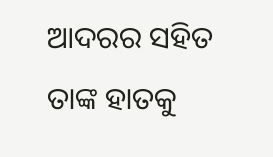ଆଦରର ସହିତ ତାଙ୍କ ହାତକୁ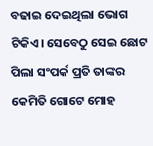ବଢାଇ ଦେଇଥିଲା ଭୋଗ ଟିକିଏ। ସେବେଠୁ ସେଇ ଛୋଟ ପିଲା ସଂପର୍କ ପ୍ରତି ତାଙ୍କର କେମିତି ଗୋଟେ ମୋହ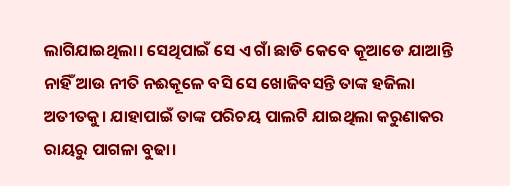ଲାଗିଯାଇଥିଲା। ସେଥିପାଇଁ ସେ ଏ ଗାଁ ଛାଡି କେବେ କୂଆଡେ ଯାଆନ୍ତି ନାହିଁ ଆଉ ନୀତି ନଈକୂଳେ ବସି ସେ ଖୋଜିବସନ୍ତି ତାଙ୍କ ହଜିଲା ଅତୀତକୁ। ଯାହାପାଇଁ ତାଙ୍କ ପରିଚୟ ପାଲଟି ଯାଇଥିଲା କରୁଣାକର ରାୟରୁ ପାଗଳା ବୁଢା।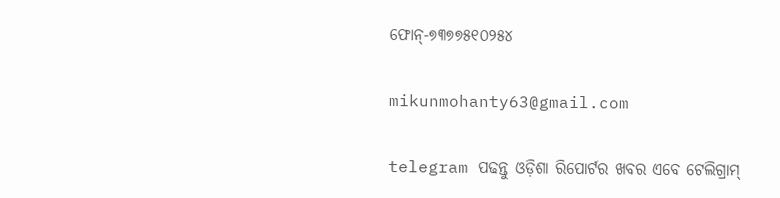ଫୋନ୍-୭୩୭୭୫୧୦୨୫୪

mikunmohanty63@gmail.com

telegram ପଢନ୍ତୁ ଓଡ଼ିଶା ରିପୋର୍ଟର ଖବର ଏବେ ଟେଲିଗ୍ରାମ୍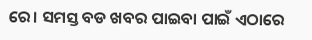ରେ। ସମସ୍ତ ବଡ ଖବର ପାଇବା ପାଇଁ ଏଠାରେ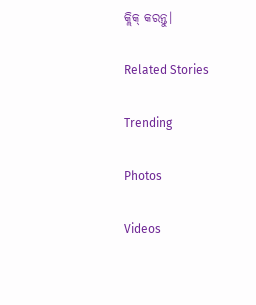କ୍ଲିକ୍ କରନ୍ତୁ।

Related Stories

Trending

Photos

Videos